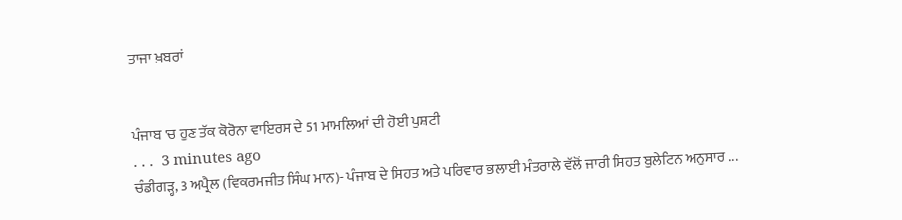ਤਾਜਾ ਖ਼ਬਰਾਂ


ਪੰਜਾਬ 'ਚ ਹੁਣ ਤੱਕ ਕੋਰੋਨਾ ਵਾਇਰਸ ਦੇ 51 ਮਾਮਲਿਆਂ ਦੀ ਹੋਈ ਪੁਸ਼ਟੀ
. . .  3 minutes ago
ਚੰਡੀਗੜ੍ਹ, 3 ਅਪ੍ਰੈਲ (ਵਿਕਰਮਜੀਤ ਸਿੰਘ ਮਾਨ)- ਪੰਜਾਬ ਦੇ ਸਿਹਤ ਅਤੇ ਪਰਿਵਾਰ ਭਲਾਈ ਮੰਤਰਾਲੇ ਵੱਲੋਂ ਜਾਰੀ ਸਿਹਤ ਬੁਲੇਟਿਨ ਅਨੁਸਾਰ ...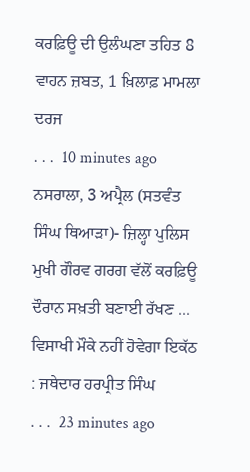ਕਰਫ਼ਿਊ ਦੀ ਉਲੰਘਣਾ ਤਹਿਤ 8 ਵਾਹਨ ਜ਼ਬਤ, 1 ਖ਼ਿਲਾਫ਼ ਮਾਮਲਾ ਦਰਜ
. . .  10 minutes ago
ਨਸਰਾਲਾ, 3 ਅਪ੍ਰੈਲ (ਸਤਵੰਤ ਸਿੰਘ ਥਿਆੜਾ)- ਜ਼ਿਲ੍ਹਾ ਪੁਲਿਸ ਮੁਖੀ ਗੌਰਵ ਗਰਗ ਵੱਲੋਂ ਕਰਫ਼ਿਊ ਦੌਰਾਨ ਸਖ਼ਤੀ ਬਣਾਈ ਰੱਖਣ ...
ਵਿਸਾਖੀ ਮੌਕੇ ਨਹੀਂ ਹੋਵੇਗਾ ਇਕੱਠ : ਜਥੇਦਾਰ ਹਰਪ੍ਰੀਤ ਸਿੰਘ
. . .  23 minutes ago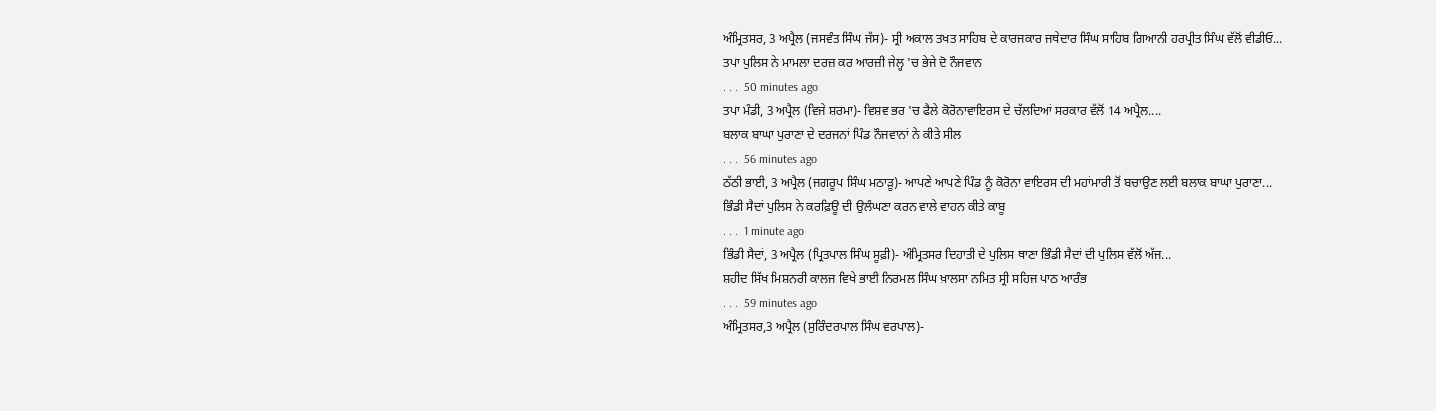ਅੰਮ੍ਰਿਤਸਰ, 3 ਅਪ੍ਰੈਲ (ਜਸਵੰਤ ਸਿੰਘ ਜੱਸ)- ਸ੍ਰੀ ਅਕਾਲ ਤਖਤ ਸਾਹਿਬ ਦੇ ਕਾਰਜਕਾਰ ਜਥੇਦਾਰ ਸਿੰਘ ਸਾਹਿਬ ਗਿਆਨੀ ਹਰਪ੍ਰੀਤ ਸਿੰਘ ਵੱਲੋਂ ਵੀਡੀਓ...
ਤਪਾ ਪੁਲਿਸ ਨੇ ਮਾਮਲਾ ਦਰਜ਼ ਕਰ ਆਰਜ਼ੀ ਜੇਲ੍ਹ 'ਚ ਭੇਜੇ ਦੋ ਨੌਜਵਾਨ
. . .  50 minutes ago
ਤਪਾ ਮੰਡੀ, 3 ਅਪ੍ਰੈਲ (ਵਿਜੇ ਸ਼ਰਮਾ)- ਵਿਸ਼ਵ ਭਰ 'ਚ ਫੈਲੇ ਕੋਰੋਨਾਵਾਇਰਸ ਦੇ ਚੱਲਦਿਆਂ ਸਰਕਾਰ ਵੱਲੋਂ 14 ਅਪ੍ਰੈਲ....
ਬਲਾਕ ਬਾਘਾ ਪੁਰਾਣਾ ਦੇ ਦਰਜਨਾਂ ਪਿੰਡ ਨੌਜਵਾਨਾਂ ਨੇ ਕੀਤੇ ਸੀਲ
. . .  56 minutes ago
ਠੱਠੀ ਭਾਈ, 3 ਅਪ੍ਰੈਲ (ਜਗਰੂਪ ਸਿੰਘ ਮਠਾੜੂ)- ਆਪਣੇ ਆਪਣੇ ਪਿੰਡ ਨੂੰ ਕੋਰੋਨਾ ਵਾਇਰਸ ਦੀ ਮਹਾਂਮਾਰੀ ਤੋਂ ਬਚਾਉਣ ਲਈ ਬਲਾਕ ਬਾਘਾ ਪੁਰਾਣਾ...
ਭਿੰਡੀ ਸੈਦਾਂ ਪੁਲਿਸ ਨੇ ਕਰਫ਼ਿਊ ਦੀ ਉਲੰਘਣਾ ਕਰਨ ਵਾਲੇ ਵਾਹਨ ਕੀਤੇ ਕਾਬੂ
. . .  1 minute ago
ਭਿੰਡੀ ਸੈਦਾਂ, 3 ਅਪ੍ਰੈਲ (ਪ੍ਰਿਤਪਾਲ ਸਿੰਘ ਸੂਫ਼ੀ)- ਅੰਮ੍ਰਿਤਸਰ ਦਿਹਾਤੀ ਦੇ ਪੁਲਿਸ ਥਾਣਾ ਭਿੰਡੀ ਸੈਦਾਂ ਦੀ ਪੁਲਿਸ ਵੱਲੋਂ ਅੱਜ...
ਸ਼ਹੀਦ ਸਿੱਖ ਮਿਸ਼ਨਰੀ ਕਾਲਜ ਵਿਖੇ ਭਾਈ ਨਿਰਮਲ ਸਿੰਘ ਖ਼ਾਲਸਾ ਨਮਿਤ ਸ੍ਰੀ ਸਹਿਜ ਪਾਠ ਆਰੰਭ
. . .  59 minutes ago
ਅੰਮ੍ਰਿਤਸਰ,3 ਅਪ੍ਰੈਲ (ਸੁਰਿੰਦਰਪਾਲ ਸਿੰਘ ਵਰਪਾਲ)-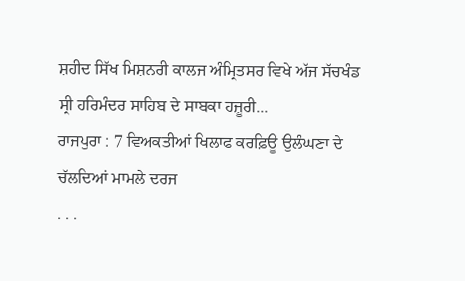ਸ਼ਹੀਦ ਸਿੱਖ ਮਿਸ਼ਨਰੀ ਕਾਲਜ ਅੰਮ੍ਰਿਤਸਰ ਵਿਖੇ ਅੱਜ ਸੱਚਖੰਡ ਸ੍ਰੀ ਹਰਿਮੰਦਰ ਸਾਹਿਬ ਦੇ ਸਾਬਕਾ ਹਜ਼ੂਰੀ...
ਰਾਜਪੁਰਾ : 7 ਵਿਅਕਤੀਆਂ ਖਿਲਾਫ ਕਰਫ਼ਿਊ ਉਲੰਘਣਾ ਦੇ ਚੱਲਦਿਆਂ ਮਾਮਲੇ ਦਰਜ
. . .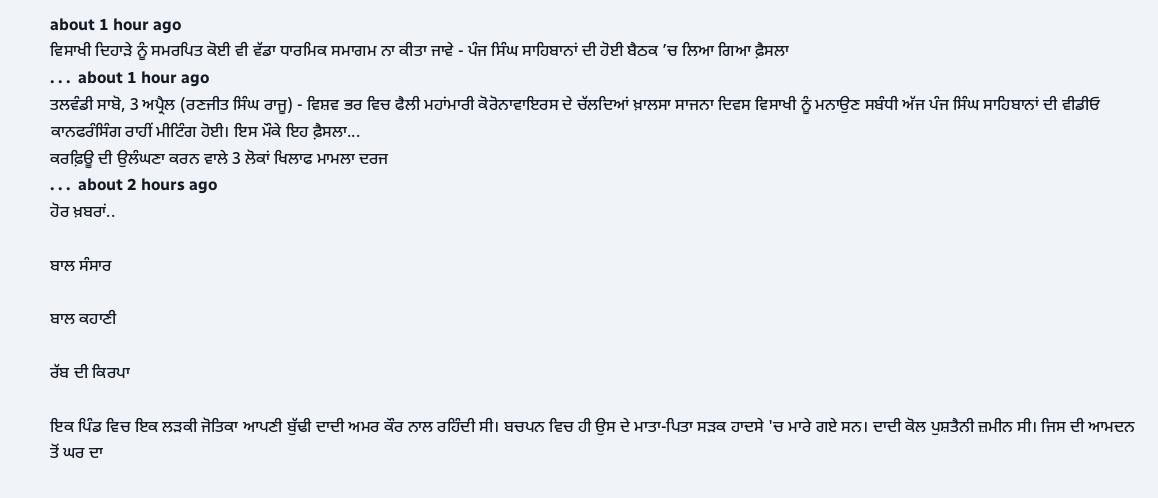about 1 hour ago
ਵਿਸਾਖੀ ਦਿਹਾੜੇ ਨੂੰ ਸਮਰਪਿਤ ਕੋਈ ਵੀ ਵੱਡਾ ਧਾਰਮਿਕ ਸਮਾਗਮ ਨਾ ਕੀਤਾ ਜਾਵੇ - ਪੰਜ ਸਿੰਘ ਸਾਹਿਬਾਨਾਂ ਦੀ ਹੋਈ ਬੈਠਕ ’ਚ ਲਿਆ ਗਿਆ ਫ਼ੈਸਲਾ
. . .  about 1 hour ago
ਤਲਵੰਡੀ ਸਾਬੋ, 3 ਅਪ੍ਰੈਲ (ਰਣਜੀਤ ਸਿੰਘ ਰਾਜੂ) - ਵਿਸ਼ਵ ਭਰ ਵਿਚ ਫੈਲੀ ਮਹਾਂਮਾਰੀ ਕੋਰੋਨਾਵਾਇਰਸ ਦੇ ਚੱਲਦਿਆਂ ਖ਼ਾਲਸਾ ਸਾਜਨਾ ਦਿਵਸ ਵਿਸਾਖੀ ਨੂੰ ਮਨਾਉਣ ਸਬੰਧੀ ਅੱਜ ਪੰਜ ਸਿੰਘ ਸਾਹਿਬਾਨਾਂ ਦੀ ਵੀਡੀਓ ਕਾਨਫਰੰਸਿੰਗ ਰਾਹੀਂ ਮੀਟਿੰਗ ਹੋਈ। ਇਸ ਮੌਕੇ ਇਹ ਫ਼ੈਸਲਾ...
ਕਰਫ਼ਿਊ ਦੀ ਉਲੰਘਣਾ ਕਰਨ ਵਾਲੇ 3 ਲੋਕਾਂ ਖਿਲਾਫ ਮਾਮਲਾ ਦਰਜ
. . .  about 2 hours ago
ਹੋਰ ਖ਼ਬਰਾਂ..

ਬਾਲ ਸੰਸਾਰ

ਬਾਲ ਕਹਾਣੀ

ਰੱਬ ਦੀ ਕਿਰਪਾ

ਇਕ ਪਿੰਡ ਵਿਚ ਇਕ ਲੜਕੀ ਜੋਤਿਕਾ ਆਪਣੀ ਬੁੱਢੀ ਦਾਦੀ ਅਮਰ ਕੌਰ ਨਾਲ ਰਹਿੰਦੀ ਸੀ। ਬਚਪਨ ਵਿਚ ਹੀ ਉਸ ਦੇ ਮਾਤਾ-ਪਿਤਾ ਸੜਕ ਹਾਦਸੇ 'ਚ ਮਾਰੇ ਗਏ ਸਨ। ਦਾਦੀ ਕੋਲ ਪੁਸ਼ਤੈਨੀ ਜ਼ਮੀਨ ਸੀ। ਜਿਸ ਦੀ ਆਮਦਨ ਤੋਂ ਘਰ ਦਾ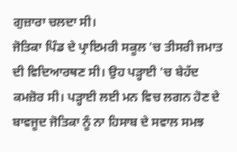ਗੁਜ਼ਾਰਾ ਚਲਦਾ ਸੀ।
ਜੋਤਿਕਾ ਪਿੰਡ ਦੇ ਪ੍ਰਾਇਮਰੀ ਸਕੂਲ 'ਚ ਤੀਸਰੀ ਜਮਾਤ ਦੀ ਵਿਦਿਆਰਥਣ ਸੀ। ਉਹ ਪੜ੍ਹਾਈ 'ਚ ਬੇਹੱਦ ਕਮਜ਼ੋਰ ਸੀ। ਪੜ੍ਹਾਈ ਲਈ ਮਨ ਵਿਚ ਲਗਨ ਹੋਣ ਦੇ ਬਾਵਜੂਦ ਜੋਤਿਕਾ ਨੂੰ ਨਾ ਹਿਸਾਬ ਦੇ ਸਵਾਲ ਸਮਝ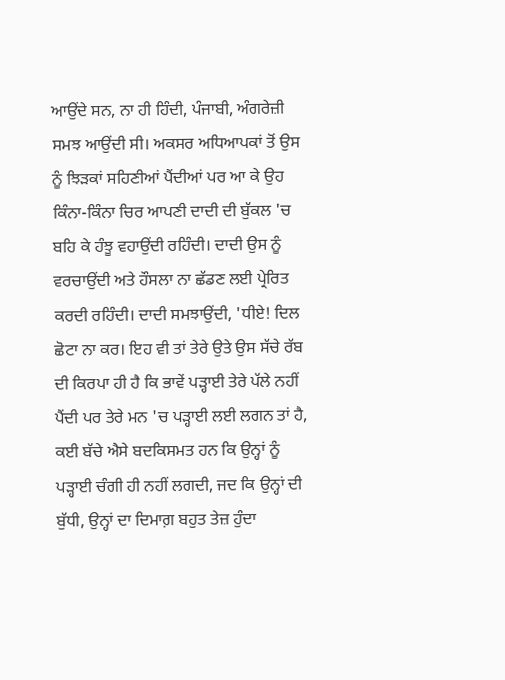ਆਉਂਦੇ ਸਨ, ਨਾ ਹੀ ਹਿੰਦੀ, ਪੰਜਾਬੀ, ਅੰਗਰੇਜ਼ੀ ਸਮਝ ਆਉਂਦੀ ਸੀ। ਅਕਸਰ ਅਧਿਆਪਕਾਂ ਤੋਂ ਉਸ ਨੂੰ ਝਿੜਕਾਂ ਸਹਿਣੀਆਂ ਪੈਂਦੀਆਂ ਪਰ ਆ ਕੇ ਉਹ ਕਿੰਨਾ-ਕਿੰਨਾ ਚਿਰ ਆਪਣੀ ਦਾਦੀ ਦੀ ਬੁੱਕਲ 'ਚ ਬਹਿ ਕੇ ਹੰਝੂ ਵਹਾਉਂਦੀ ਰਹਿੰਦੀ। ਦਾਦੀ ਉਸ ਨੂੰ ਵਰਚਾਉਂਦੀ ਅਤੇ ਹੌਸਲਾ ਨਾ ਛੱਡਣ ਲਈ ਪ੍ਰੇਰਿਤ ਕਰਦੀ ਰਹਿੰਦੀ। ਦਾਦੀ ਸਮਝਾਉਂਦੀ, 'ਧੀਏ! ਦਿਲ ਛੋਟਾ ਨਾ ਕਰ। ਇਹ ਵੀ ਤਾਂ ਤੇਰੇ ਉਤੇ ਉਸ ਸੱਚੇ ਰੱਬ ਦੀ ਕਿਰਪਾ ਹੀ ਹੈ ਕਿ ਭਾਵੇਂ ਪੜ੍ਹਾਈ ਤੇਰੇ ਪੱਲੇ ਨਹੀਂ ਪੈਂਦੀ ਪਰ ਤੇਰੇ ਮਨ 'ਚ ਪੜ੍ਹਾਈ ਲਈ ਲਗਨ ਤਾਂ ਹੈ, ਕਈ ਬੱਚੇ ਐਸੇ ਬਦਕਿਸਮਤ ਹਨ ਕਿ ਉਨ੍ਹਾਂ ਨੂੰ ਪੜ੍ਹਾਈ ਚੰਗੀ ਹੀ ਨਹੀਂ ਲਗਦੀ, ਜਦ ਕਿ ਉਨ੍ਹਾਂ ਦੀ ਬੁੱਧੀ, ਉਨ੍ਹਾਂ ਦਾ ਦਿਮਾਗ਼ ਬਹੁਤ ਤੇਜ਼ ਹੁੰਦਾ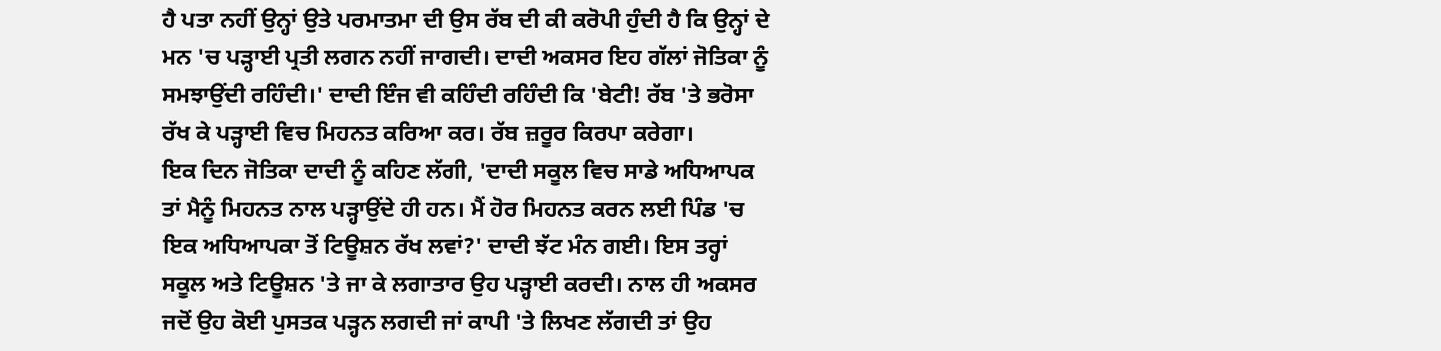ਹੈ ਪਤਾ ਨਹੀਂ ਉਨ੍ਹਾਂ ਉਤੇ ਪਰਮਾਤਮਾ ਦੀ ਉਸ ਰੱਬ ਦੀ ਕੀ ਕਰੋਪੀ ਹੁੰਦੀ ਹੈ ਕਿ ਉਨ੍ਹਾਂ ਦੇ ਮਨ 'ਚ ਪੜ੍ਹਾਈ ਪ੍ਰਤੀ ਲਗਨ ਨਹੀਂ ਜਾਗਦੀ। ਦਾਦੀ ਅਕਸਰ ਇਹ ਗੱਲਾਂ ਜੋਤਿਕਾ ਨੂੰ ਸਮਝਾਉਂਦੀ ਰਹਿੰਦੀ।' ਦਾਦੀ ਇੰਜ ਵੀ ਕਹਿੰਦੀ ਰਹਿੰਦੀ ਕਿ 'ਬੇਟੀ! ਰੱਬ 'ਤੇ ਭਰੋਸਾ ਰੱਖ ਕੇ ਪੜ੍ਹਾਈ ਵਿਚ ਮਿਹਨਤ ਕਰਿਆ ਕਰ। ਰੱਬ ਜ਼ਰੂਰ ਕਿਰਪਾ ਕਰੇਗਾ।
ਇਕ ਦਿਨ ਜੋਤਿਕਾ ਦਾਦੀ ਨੂੰ ਕਹਿਣ ਲੱਗੀ, 'ਦਾਦੀ ਸਕੂਲ ਵਿਚ ਸਾਡੇ ਅਧਿਆਪਕ ਤਾਂ ਮੈਨੂੰ ਮਿਹਨਤ ਨਾਲ ਪੜ੍ਹਾਉਂਦੇ ਹੀ ਹਨ। ਮੈਂ ਹੋਰ ਮਿਹਨਤ ਕਰਨ ਲਈ ਪਿੰਡ 'ਚ ਇਕ ਅਧਿਆਪਕਾ ਤੋਂ ਟਿਊਸ਼ਨ ਰੱਖ ਲਵਾਂ?' ਦਾਦੀ ਝੱਟ ਮੰਨ ਗਈ। ਇਸ ਤਰ੍ਹਾਂ ਸਕੂਲ ਅਤੇ ਟਿਊਸ਼ਨ 'ਤੇ ਜਾ ਕੇ ਲਗਾਤਾਰ ਉਹ ਪੜ੍ਹਾਈ ਕਰਦੀ। ਨਾਲ ਹੀ ਅਕਸਰ ਜਦੋਂ ਉਹ ਕੋਈ ਪੁਸਤਕ ਪੜ੍ਹਨ ਲਗਦੀ ਜਾਂ ਕਾਪੀ 'ਤੇ ਲਿਖਣ ਲੱਗਦੀ ਤਾਂ ਉਹ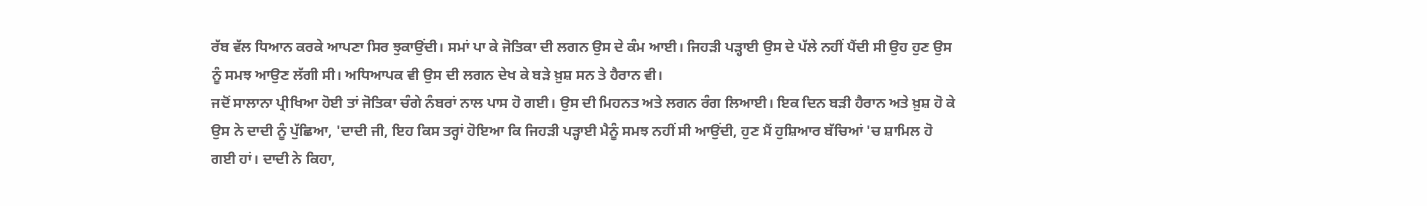ਰੱਬ ਵੱਲ ਧਿਆਨ ਕਰਕੇ ਆਪਣਾ ਸਿਰ ਝੁਕਾਉਂਦੀ। ਸਮਾਂ ਪਾ ਕੇ ਜੋਤਿਕਾ ਦੀ ਲਗਨ ਉਸ ਦੇ ਕੰਮ ਆਈ। ਜਿਹੜੀ ਪੜ੍ਹਾਈ ਉਸ ਦੇ ਪੱਲੇ ਨਹੀਂ ਪੈਂਦੀ ਸੀ ਉਹ ਹੁਣ ਉਸ ਨੂੰ ਸਮਝ ਆਉਣ ਲੱਗੀ ਸੀ। ਅਧਿਆਪਕ ਵੀ ਉਸ ਦੀ ਲਗਨ ਦੇਖ ਕੇ ਬੜੇ ਖ਼ੁਸ਼ ਸਨ ਤੇ ਹੈਰਾਨ ਵੀ।
ਜਦੋਂ ਸਾਲਾਨਾ ਪ੍ਰੀਖਿਆ ਹੋਈ ਤਾਂ ਜੋਤਿਕਾ ਚੰਗੇ ਨੰਬਰਾਂ ਨਾਲ ਪਾਸ ਹੋ ਗਈ। ਉਸ ਦੀ ਮਿਹਨਤ ਅਤੇ ਲਗਨ ਰੰਗ ਲਿਆਈ। ਇਕ ਦਿਨ ਬੜੀ ਹੈਰਾਨ ਅਤੇ ਖ਼ੁਸ਼ ਹੋ ਕੇ ਉਸ ਨੇ ਦਾਦੀ ਨੂੰ ਪੁੱਛਿਆ, 'ਦਾਦੀ ਜੀ, ਇਹ ਕਿਸ ਤਰ੍ਹਾਂ ਹੋਇਆ ਕਿ ਜਿਹੜੀ ਪੜ੍ਹਾਈ ਮੈਨੂੰ ਸਮਝ ਨਹੀਂ ਸੀ ਆਉਂਦੀ, ਹੁਣ ਮੈਂ ਹੁਸ਼ਿਆਰ ਬੱਚਿਆਂ 'ਚ ਸ਼ਾਮਿਲ ਹੋ ਗਈ ਹਾਂ। ਦਾਦੀ ਨੇ ਕਿਹਾ,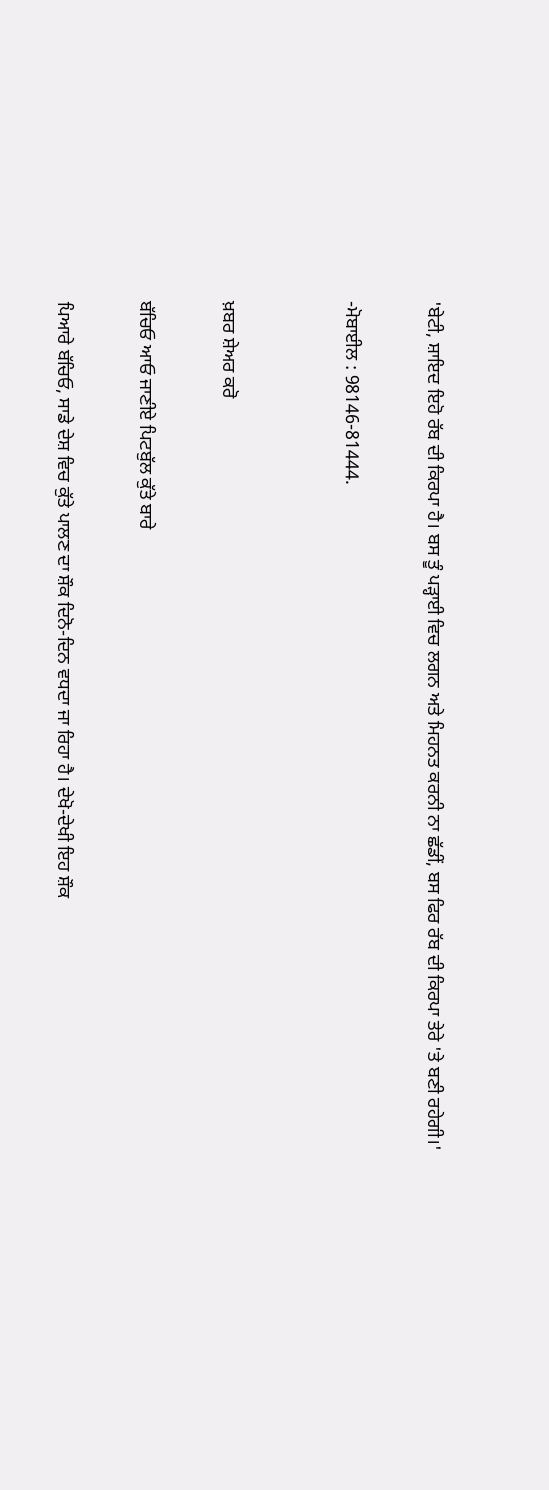'ਬੇਟੀ, ਸ਼ਾਇਦ ਇਹੋ ਰੱਬ ਦੀ ਕਿਰਪਾ ਹੈ। ਬਸ ਤੂੰ ਪੜ੍ਹਾਈ ਵਿਚ ਲਗਨ ਅਤੇ ਮਿਹਨਤ ਕਰਨੀ ਨਾ ਛੱਡੀਂ, ਬਸ ਫਿਰ ਰੱਬ ਦੀ ਕਿਰਪਾ ਤੇਰੇ 'ਤੇ ਬਣੀ ਰਹੇਗੀ।'

-ਮੋਬਾਈਲ : 98146-81444.


ਖ਼ਬਰ ਸ਼ੇਅਰ ਕਰੋ

ਬੱਚਿਓ ਆਓ ਜਾਣੀਏ ਪਿਟਬੁੱਲ ਕੁੱਤੇ ਬਾਰੇ

ਪਿਆਰੇ ਬੱਚਿਓ, ਸਾਡੇ ਦੇਸ਼ ਵਿਚ ਕੁੱਤੇ ਪਾਲਣ ਦਾ ਸ਼ੌਕ ਦਿਨੋ-ਦਿਨ ਵਧਦਾ ਜਾ ਰਿਹਾ ਹੈ। ਦੇਖੋ-ਦੇਖੀ ਇਹ ਸ਼ੌਕ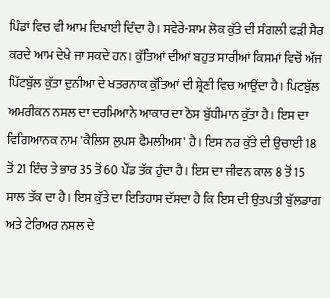ਪਿੰਡਾਂ ਵਿਚ ਵੀ ਆਮ ਦਿਖਾਈ ਦਿੰਦਾ ਹੈ। ਸਵੇਰੇ-ਸ਼ਾਮ ਲੋਕ ਕੁੱਤੇ ਦੀ ਸੰਗਲੀ ਫੜੀ ਸੈਰ ਕਰਦੇ ਆਮ ਦੇਖੇ ਜਾ ਸਕਦੇ ਹਨ। ਕੁੱਤਿਆਂ ਦੀਆਂ ਬਹੁਤ ਸਾਰੀਆਂ ਕਿਸਮਾਂ ਵਿਚੋਂ ਅੱਜ ਪਿੱਟਬੁੱਲ ਕੁੱਤਾ ਦੁਨੀਆ ਦੇ ਖਤਰਨਾਕ ਕੁੱਤਿਆਂ ਦੀ ਸ਼੍ਰੇਣੀ ਵਿਚ ਆਉਂਦਾ ਹੈ। ਪਿਟਬੁੱਲ ਅਮਰੀਕਨ ਨਸਲ ਦਾ ਦਰਮਿਆਨੇ ਆਕਾਰ ਦਾ ਠੋਸ ਬੁੱਧੀਮਾਨ ਕੁੱਤਾ ਹੈ। ਇਸ ਦਾ ਵਿਗਿਆਨਕ ਨਾਮ 'ਕੈਲਿਸ ਲੁਪਸ ਫੈਮਲੀਅਸ' ਹੈ। ਇਸ ਨਰ ਕੁੱਤੇ ਦੀ ਉਚਾਈ 18 ਤੋਂ 21 ਇੰਚ ਤੇ ਭਾਰ 35 ਤੋਂ 60 ਪੌਂਡ ਤੱਕ ਹੁੰਦਾ ਹੈ। ਇਸ ਦਾ ਜੀਵਨ ਕਾਲ 8 ਤੋਂ 15 ਸਾਲ ਤੱਕ ਦਾ ਹੈ। ਇਸ ਕੁੱਤੇ ਦਾ ਇਤਿਹਾਸ ਦੱਸਦਾ ਹੈ ਕਿ ਇਸ ਦੀ ਉਤਪਤੀ ਬੁੱਲਡਾਗ ਅਤੇ ਟੇਰਿਅਰ ਨਸਲ ਦੇ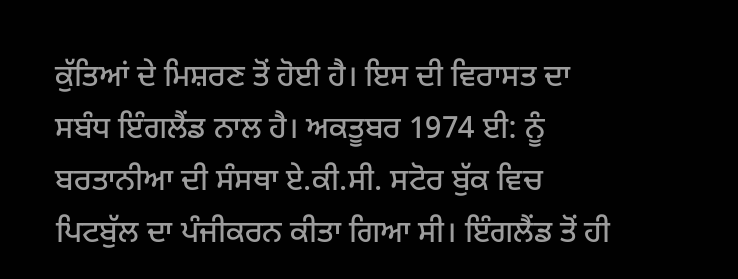ਕੁੱਤਿਆਂ ਦੇ ਮਿਸ਼ਰਣ ਤੋਂ ਹੋਈ ਹੈ। ਇਸ ਦੀ ਵਿਰਾਸਤ ਦਾ ਸਬੰਧ ਇੰਗਲੈਂਡ ਨਾਲ ਹੈ। ਅਕਤੂਬਰ 1974 ਈ: ਨੂੰ ਬਰਤਾਨੀਆ ਦੀ ਸੰਸਥਾ ਏ.ਕੀ.ਸੀ. ਸਟੋਰ ਬੁੱਕ ਵਿਚ ਪਿਟਬੁੱਲ ਦਾ ਪੰਜੀਕਰਨ ਕੀਤਾ ਗਿਆ ਸੀ। ਇੰਗਲੈਂਡ ਤੋਂ ਹੀ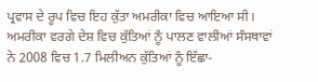ਪ੍ਰਵਾਸ ਦੇ ਰੂਪ ਵਿਚ ਇਹ ਕੁੱਤਾ ਅਮਰੀਕਾ ਵਿਚ ਆਇਆ ਸੀ। ਅਮਰੀਕਾ ਵਰਗੇ ਦੇਸ਼ ਵਿਚ ਕੁੱਤਿਆਂ ਨੂੰ ਪਾਲਣ ਵਾਲੀਆਂ ਸੰਸਥਾਵਾਂ ਨੇ 2008 ਵਿਚ 1.7 ਮਿਲੀਅਨ ਕੁੱਤਿਆਂ ਨੂੰ ਇੱਛਾ-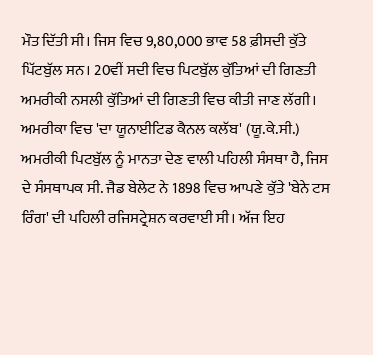ਮੌਤ ਦਿੱਤੀ ਸੀ। ਜਿਸ ਵਿਚ 9,80,000 ਭਾਵ 58 ਫ਼ੀਸਦੀ ਕੁੱਤੇ ਪਿੱਟਬੁੱਲ ਸਨ। 20ਵੀਂ ਸਦੀ ਵਿਚ ਪਿਟਬੁੱਲ ਕੁੱਤਿਆਂ ਦੀ ਗਿਣਤੀ ਅਮਰੀਕੀ ਨਸਲੀ ਕੁੱਤਿਆਂ ਦੀ ਗਿਣਤੀ ਵਿਚ ਕੀਤੀ ਜਾਣ ਲੱਗੀ। ਅਮਰੀਕਾ ਵਿਚ 'ਦਾ ਯੂਨਾਈਟਿਡ ਕੈਨਲ ਕਲੱਬ' (ਯੂ.ਕੇ.ਸੀ.) ਅਮਰੀਕੀ ਪਿਟਬੁੱਲ ਨੂੰ ਮਾਨਤਾ ਦੇਣ ਵਾਲੀ ਪਹਿਲੀ ਸੰਸਥਾ ਹੈ, ਜਿਸ ਦੇ ਸੰਸਥਾਪਕ ਸੀ. ਜੈਡ ਬੇਲੇਟ ਨੇ 1898 ਵਿਚ ਆਪਣੇ ਕੁੱਤੇ 'ਬੇਨੇ ਟਸ ਰਿੰਗ' ਦੀ ਪਹਿਲੀ ਰਜਿਸਟ੍ਰੇਸ਼ਨ ਕਰਵਾਈ ਸੀ। ਅੱਜ ਇਹ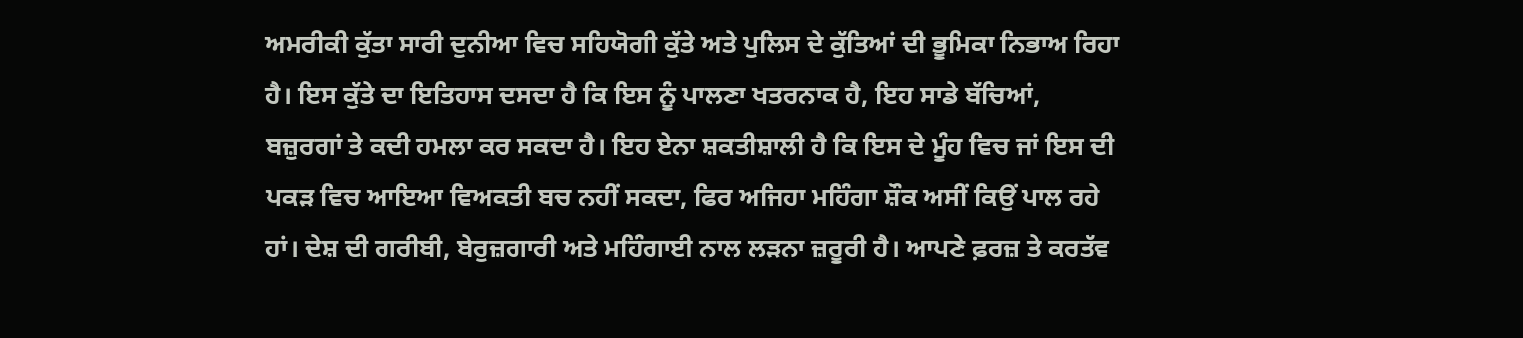ਅਮਰੀਕੀ ਕੁੱਤਾ ਸਾਰੀ ਦੁਨੀਆ ਵਿਚ ਸਹਿਯੋਗੀ ਕੁੱਤੇ ਅਤੇ ਪੁਲਿਸ ਦੇ ਕੁੱਤਿਆਂ ਦੀ ਭੂਮਿਕਾ ਨਿਭਾਅ ਰਿਹਾ ਹੈ। ਇਸ ਕੁੱਤੇ ਦਾ ਇਤਿਹਾਸ ਦਸਦਾ ਹੈ ਕਿ ਇਸ ਨੂੰ ਪਾਲਣਾ ਖਤਰਨਾਕ ਹੈ, ਇਹ ਸਾਡੇ ਬੱਚਿਆਂ, ਬਜ਼ੁਰਗਾਂ ਤੇ ਕਦੀ ਹਮਲਾ ਕਰ ਸਕਦਾ ਹੈ। ਇਹ ਏਨਾ ਸ਼ਕਤੀਸ਼ਾਲੀ ਹੈ ਕਿ ਇਸ ਦੇ ਮੂੰਹ ਵਿਚ ਜਾਂ ਇਸ ਦੀ ਪਕੜ ਵਿਚ ਆਇਆ ਵਿਅਕਤੀ ਬਚ ਨਹੀਂ ਸਕਦਾ, ਫਿਰ ਅਜਿਹਾ ਮਹਿੰਗਾ ਸ਼ੌਕ ਅਸੀਂ ਕਿਉਂ ਪਾਲ ਰਹੇ ਹਾਂ। ਦੇਸ਼ ਦੀ ਗਰੀਬੀ, ਬੇਰੁਜ਼ਗਾਰੀ ਅਤੇ ਮਹਿੰਗਾਈ ਨਾਲ ਲੜਨਾ ਜ਼ਰੂਰੀ ਹੈ। ਆਪਣੇ ਫ਼ਰਜ਼ ਤੇ ਕਰਤੱਵ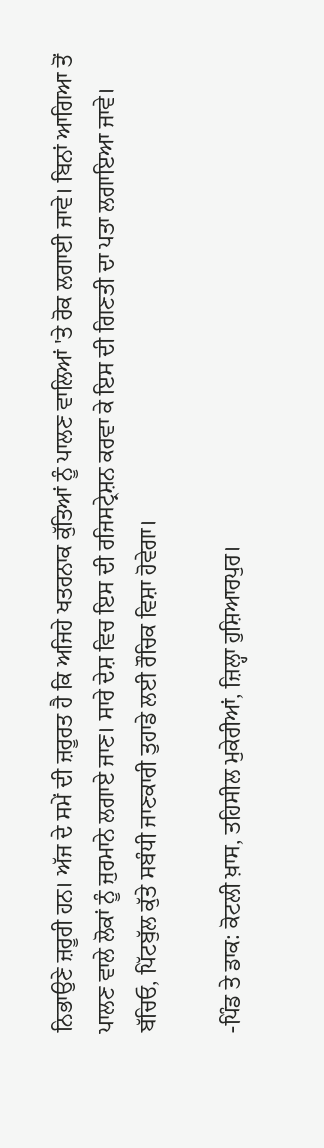ਨਿਭਾਉਣੇ ਜ਼ਰੂਰੀ ਹਨ। ਅੱਜ ਦੇ ਸਮੇਂ ਦੀ ਜ਼ਰੂਰਤ ਹੈ ਕਿ ਅਜਿਹੇ ਖਤਰਨਾਕ ਕੁੱਤਿਆਂ ਨੂੰ ਪਾਲਣ ਵਾਲਿਆਂ 'ਤੇ ਰੋਕ ਲਗਾਈ ਜਾਵੇ। ਬਿਨਾਂ ਆਗਿਆ ਤੋਂ ਪਾਲਣ ਵਾਲੇ ਲੋਕਾਂ ਨੂੰ ਜੁਰਮਾਨੇ ਲਗਾਏ ਜਾਣ। ਸਾਰੇ ਦੇਸ਼ ਵਿਚ ਇਸ ਦੀ ਰਜਿਸਟ੍ਰੇਸ਼ਨ ਕਰਵਾ ਕੇ ਇਸ ਦੀ ਗਿਣਤੀ ਦਾ ਪਤਾ ਲਗਾਇਆ ਜਾਵੇ। ਬੱਚਿਓ, ਪਿੱਟਬੁੱਲ ਕੁੱਤੇ ਸਬੰਧੀ ਜਾਣਕਾਰੀ ਤੁਹਾਡੇ ਲਈ ਰੌਚਿਕ ਵਿਸ਼ਾ ਹੋਵੇਗਾ।

-ਪਿੰਡ ਤੇ ਡਾਕ: ਕੋਟਲੀ ਖ਼ਾਸ, ਤਹਿਸੀਲ ਮੁਕੇਰੀਆਂ, ਜ਼ਿਲ੍ਹਾ ਹੁਸ਼ਿਆਰਪੁਰ।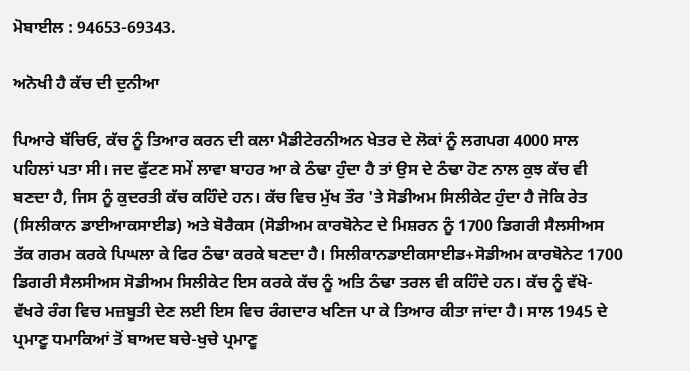ਮੋਬਾਈਲ : 94653-69343.

ਅਨੋਖੀ ਹੈ ਕੱਚ ਦੀ ਦੁਨੀਆ

ਪਿਆਰੇ ਬੱਚਿਓ, ਕੱਚ ਨੂੰ ਤਿਆਰ ਕਰਨ ਦੀ ਕਲਾ ਮੈਡੀਟੇਰਨੀਅਨ ਖੇਤਰ ਦੇ ਲੋਕਾਂ ਨੂੰ ਲਗਪਗ 4000 ਸਾਲ ਪਹਿਲਾਂ ਪਤਾ ਸੀ। ਜਦ ਫੁੱਟਣ ਸਮੇਂ ਲਾਵਾ ਬਾਹਰ ਆ ਕੇ ਠੰਢਾ ਹੁੰਦਾ ਹੈ ਤਾਂ ਉਸ ਦੇ ਠੰਢਾ ਹੋਣ ਨਾਲ ਕੁਝ ਕੱਚ ਵੀ ਬਣਦਾ ਹੈ, ਜਿਸ ਨੂੰ ਕੁਦਰਤੀ ਕੱਚ ਕਹਿੰਦੇ ਹਨ। ਕੱਚ ਵਿਚ ਮੁੱਖ ਤੌਰ 'ਤੇ ਸੋਡੀਅਮ ਸਿਲੀਕੇਟ ਹੁੰਦਾ ਹੈ ਜੋਕਿ ਰੇਤ (ਸਿਲੀਕਾਨ ਡਾਈਆਕਸਾਈਡ) ਅਤੇ ਬੋਰੈਕਸ (ਸੋਡੀਅਮ ਕਾਰਬੋਨੇਟ ਦੇ ਮਿਸ਼ਰਨ ਨੂੰ 1700 ਡਿਗਰੀ ਸੈਲਸੀਅਸ ਤੱਕ ਗਰਮ ਕਰਕੇ ਪਿਘਲਾ ਕੇ ਫਿਰ ਠੰਢਾ ਕਰਕੇ ਬਣਦਾ ਹੈ। ਸਿਲੀਕਾਨਡਾਈਕਸਾਈਡ+ਸੋਡੀਅਮ ਕਾਰਬੋਨੇਟ 1700 ਡਿਗਰੀ ਸੈਲਸੀਅਸ ਸੋਡੀਅਮ ਸਿਲੀਕੇਟ ਇਸ ਕਰਕੇ ਕੱਚ ਨੂੰ ਅਤਿ ਠੰਢਾ ਤਰਲ ਵੀ ਕਹਿੰਦੇ ਹਨ। ਕੱਚ ਨੂੰ ਵੱਖੋ-ਵੱਖਰੇ ਰੰਗ ਵਿਚ ਮਜ਼ਬੂਤੀ ਦੇਣ ਲਈ ਇਸ ਵਿਚ ਰੰਗਦਾਰ ਖਣਿਜ ਪਾ ਕੇ ਤਿਆਰ ਕੀਤਾ ਜਾਂਦਾ ਹੈ। ਸਾਲ 1945 ਦੇ ਪ੍ਰਮਾਣੂ ਧਮਾਕਿਆਂ ਤੋਂ ਬਾਅਦ ਬਚੇ-ਖੁਚੇ ਪ੍ਰਮਾਣੂ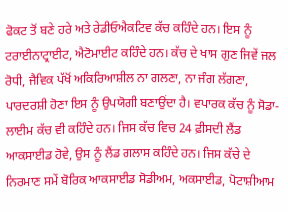ਫੋਕਟ ਤੋਂ ਬਣੇ ਹਰੇ ਅਤੇ ਰੇਡੀਓਐਕਟਿਵ ਕੱਚ ਕਹਿੰਦੇ ਹਨ। ਇਸ ਨੂੰ ਟਰਾਈਨਾਟ੍ਰਾਈਟ, ਐਟੋਮਾਈਟ ਕਹਿੰਦੇ ਹਨ। ਕੱਚ ਦੇ ਖਾਸ ਗੁਣ ਜਿਵੇਂ ਜਲ ਰੋਧੀ, ਜੈਵਿਕ ਪੱਖੋਂ ਅਕਿਰਿਆਸ਼ੀਲ ਨਾ ਗਲਣਾ, ਨਾ ਜੰਗ ਲੱਗਣਾ, ਪਾਰਦਰਸ਼ੀ ਹੋਣਾ ਇਸ ਨੂੰ ਉਪਯੋਗੀ ਬਣਾਉਂਦਾ ਹੈ। ਵਪਾਰਕ ਕੱਚ ਨੂੰ ਸੋਡਾ-ਲਾਈਮ ਕੱਚ ਵੀ ਕਹਿੰਦੇ ਹਨ। ਜਿਸ ਕੱਚ ਵਿਚ 24 ਫ਼ੀਸਦੀ ਲੈਂਡ ਆਕਸਾਈਡ ਹੋਵੇ, ਉਸ ਨੂੰ ਲੈਂਡ ਗਲਾਸ ਕਹਿੰਦੇ ਹਨ। ਜਿਸ ਕੱਚੇ ਦੇ ਨਿਰਮਾਣ ਸਮੇਂ ਬੋਰਿਕ ਆਕਸਾਈਡ ਸੋਡੀਅਮ, ਅਕਸਾਈਡ, ਪੋਟਾਸ਼ੀਆਮ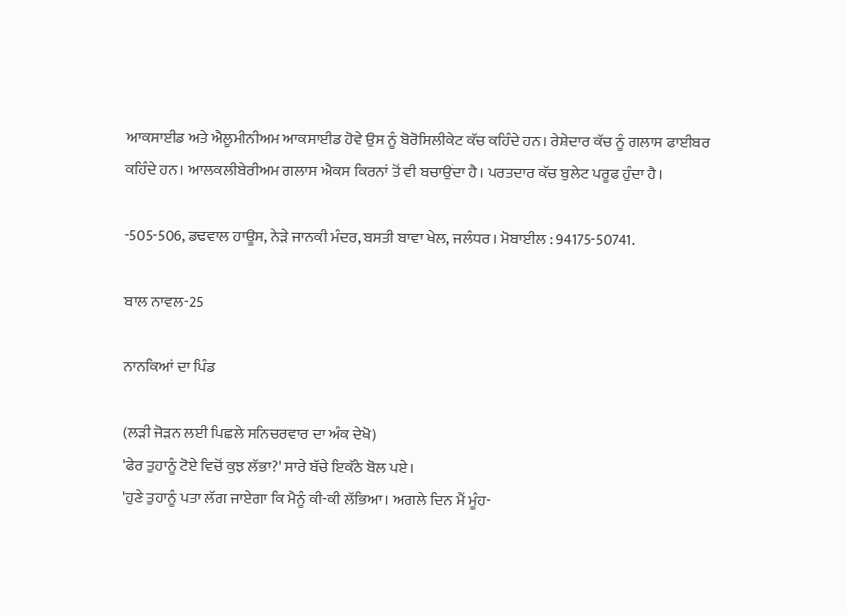ਆਕਸਾਈਡ ਅਤੇ ਐਲੂਮੀਨੀਅਮ ਆਕਸਾਈਡ ਹੋਵੇ ਉਸ ਨੂੰ ਬੋਰੋਸਿਲੀਕੇਟ ਕੱਚ ਕਹਿੰਦੇ ਹਨ। ਰੇਸ਼ੇਦਾਰ ਕੱਚ ਨੂੰ ਗਲਾਸ ਫਾਈਬਰ ਕਹਿੰਦੇ ਹਨ। ਆਲਕਲੀਬੇਰੀਅਮ ਗਲਾਸ ਐਕਸ ਕਿਰਨਾਂ ਤੋਂ ਵੀ ਬਚਾਉਂਦਾ ਹੈ। ਪਰਤਦਾਰ ਕੱਚ ਬੁਲੇਟ ਪਰੂਫ ਹੁੰਦਾ ਹੈ।

-505-506, ਡਢਵਾਲ ਹਾਊਸ, ਨੇੜੇ ਜਾਨਕੀ ਮੰਦਰ, ਬਸਤੀ ਬਾਵਾ ਖੇਲ, ਜਲੰਧਰ। ਮੋਬਾਈਲ : 94175-50741.

ਬਾਲ ਨਾਵਲ-25

ਨਾਨਕਿਆਂ ਦਾ ਪਿੰਡ

(ਲੜੀ ਜੋੜਨ ਲਈ ਪਿਛਲੇ ਸਨਿਚਰਵਾਰ ਦਾ ਅੰਕ ਦੇਖੋ)
'ਫੇਰ ਤੁਹਾਨੂੰ ਟੋਏ ਵਿਚੋਂ ਕੁਝ ਲੱਭਾ?' ਸਾਰੇ ਬੱਚੇ ਇਕੱਠੇ ਬੋਲ ਪਏ।
'ਹੁਣੇ ਤੁਹਾਨੂੰ ਪਤਾ ਲੱਗ ਜਾਏਗਾ ਕਿ ਮੈਨੂੰ ਕੀ-ਕੀ ਲੱਭਿਆ। ਅਗਲੇ ਦਿਨ ਮੈਂ ਮੂੰਹ-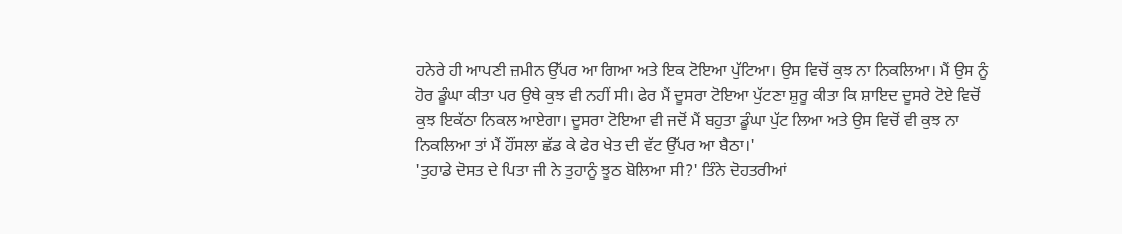ਹਨੇਰੇ ਹੀ ਆਪਣੀ ਜ਼ਮੀਨ ਉੱਪਰ ਆ ਗਿਆ ਅਤੇ ਇਕ ਟੋਇਆ ਪੁੱਟਿਆ। ਉਸ ਵਿਚੋਂ ਕੁਝ ਨਾ ਨਿਕਲਿਆ। ਮੈਂ ਉਸ ਨੂੰ ਹੋਰ ਡੂੰਘਾ ਕੀਤਾ ਪਰ ਉਥੇ ਕੁਝ ਵੀ ਨਹੀਂ ਸੀ। ਫੇਰ ਮੈਂ ਦੂਸਰਾ ਟੋਇਆ ਪੁੱਟਣਾ ਸ਼ੁਰੂ ਕੀਤਾ ਕਿ ਸ਼ਾਇਦ ਦੂਸਰੇ ਟੋਏ ਵਿਚੋਂ ਕੁਝ ਇਕੱਠਾ ਨਿਕਲ ਆਏਗਾ। ਦੂਸਰਾ ਟੋਇਆ ਵੀ ਜਦੋਂ ਮੈਂ ਬਹੁਤਾ ਡੂੰਘਾ ਪੁੱਟ ਲਿਆ ਅਤੇ ਉਸ ਵਿਚੋਂ ਵੀ ਕੁਝ ਨਾ ਨਿਕਲਿਆ ਤਾਂ ਮੈਂ ਹੌਂਸਲਾ ਛੱਡ ਕੇ ਫੇਰ ਖੇਤ ਦੀ ਵੱਟ ਉੱਪਰ ਆ ਬੈਠਾ।'
'ਤੁਹਾਡੇ ਦੋਸਤ ਦੇ ਪਿਤਾ ਜੀ ਨੇ ਤੁਹਾਨੂੰ ਝੂਠ ਬੋਲਿਆ ਸੀ?' ਤਿੰਨੇ ਦੋਹਤਰੀਆਂ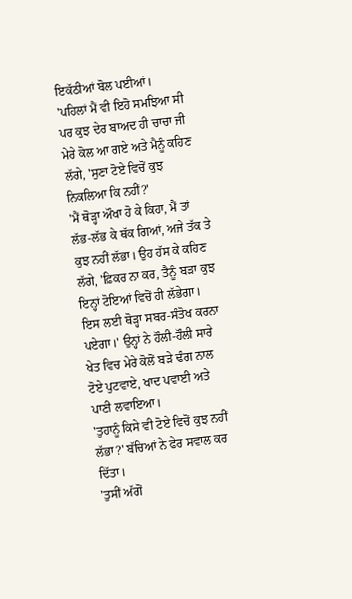ਇਕੱਠੀਆਂ ਬੋਲ ਪਈਆਂ।
'ਪਹਿਲਾਂ ਮੈਂ ਵੀ ਇਹੋ ਸਮਝਿਆ ਸੀ ਪਰ ਕੁਝ ਦੇਰ ਬਾਅਦ ਹੀ ਚਾਚਾ ਜੀ ਮੇਰੇ ਕੋਲ ਆ ਗਏ ਅਤੇ ਮੈਨੂੰ ਕਹਿਣ ਲੱਗੇ, 'ਸੁਣਾ ਟੋਏ ਵਿਚੋਂ ਕੁਝ ਨਿਕਲਿਆ ਕਿ ਨਹੀਂ?'
'ਮੈਂ ਥੋੜ੍ਹਾ ਔਖਾ ਹੋ ਕੇ ਕਿਹਾ, ਮੈਂ ਤਾਂ ਲੱਭ-ਲੱਭ ਕੇ ਥੱਕ ਗਿਆਂ, ਅਜੇ ਤੱਕ ਤੇ ਕੁਝ ਨਹੀਂ ਲੱਭਾ। ਉਹ ਹੱਸ ਕੇ ਕਹਿਣ ਲੱਗੇ, 'ਫ਼ਿਕਰ ਨਾ ਕਰ, ਤੈਨੂੰ ਬੜਾ ਕੁਝ ਇਨ੍ਹਾਂ ਟੋਇਆਂ ਵਿਚੋਂ ਹੀ ਲੱਭੇਗਾ। ਇਸ ਲਈ ਥੋੜ੍ਹਾ ਸਬਰ-ਸੰਤੋਖ ਕਰਨਾ ਪਏਗਾ।' ਉਨ੍ਹਾਂ ਨੇ ਹੌਲੀ-ਹੌਲੀ ਸਾਰੇ ਖੇਤ ਵਿਚ ਮੇਰੇ ਕੋਲੋਂ ਬੜੇ ਢੰਗ ਨਾਲ ਟੋਏ ਪੁਟਵਾਏ, ਖਾਦ ਪਵਾਈ ਅਤੇ ਪਾਣੀ ਲਵਾਇਆ।
'ਤੁਹਾਨੂੰ ਕਿਸੇ ਵੀ ਟੋਏ ਵਿਚੋਂ ਕੁਝ ਨਹੀਂ ਲੱਭਾ?' ਬੱਚਿਆਂ ਨੇ ਫੇਰ ਸਵਾਲ ਕਰ ਦਿੱਤਾ।
'ਤੁਸੀਂ ਅੱਗੋਂ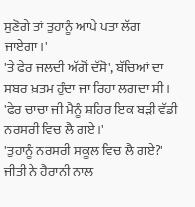ਸੁਣੋਗੇ ਤਾਂ ਤੁਹਾਨੂੰ ਆਪੇ ਪਤਾ ਲੱਗ ਜਾਏਗਾ।'
'ਤੇ ਫੇਰ ਜਲਦੀ ਅੱਗੋਂ ਦੱਸੋ', ਬੱਚਿਆਂ ਦਾ ਸਬਰ ਖ਼ਤਮ ਹੁੰਦਾ ਜਾ ਰਿਹਾ ਲਗਦਾ ਸੀ।
'ਫੇਰ ਚਾਚਾ ਜੀ ਮੈਨੂੰ ਸ਼ਹਿਰ ਇਕ ਬੜੀ ਵੱਡੀ ਨਰਸਰੀ ਵਿਚ ਲੈ ਗਏ।'
'ਤੁਹਾਨੂੰ ਨਰਸਰੀ ਸਕੂਲ ਵਿਚ ਲੈ ਗਏ?' ਜੀਤੀ ਨੇ ਹੈਰਾਨੀ ਨਾਲ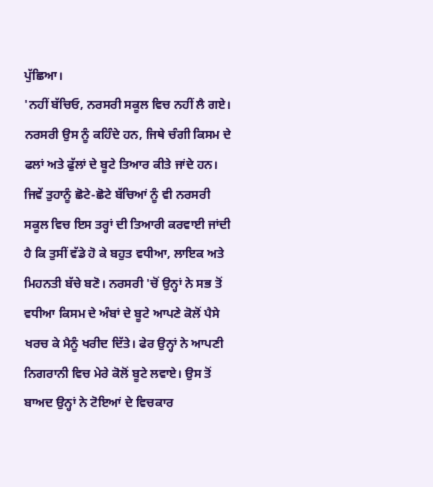ਪੁੱਛਿਆ।
'ਨਹੀਂ ਬੱਚਿਓ, ਨਰਸਰੀ ਸਕੂਲ ਵਿਚ ਨਹੀਂ ਲੈ ਗਏ। ਨਰਸਰੀ ਉਸ ਨੂੰ ਕਹਿੰਦੇ ਹਨ, ਜਿਥੇ ਚੰਗੀ ਕਿਸਮ ਦੇ ਫਲਾਂ ਅਤੇ ਫੁੱਲਾਂ ਦੇ ਬੂਟੇ ਤਿਆਰ ਕੀਤੇ ਜਾਂਦੇ ਹਨ। ਜਿਵੇਂ ਤੁਹਾਨੂੰ ਛੋਟੇ-ਛੋਟੇ ਬੱਚਿਆਂ ਨੂੰ ਵੀ ਨਰਸਰੀ ਸਕੂਲ ਵਿਚ ਇਸ ਤਰ੍ਹਾਂ ਦੀ ਤਿਆਰੀ ਕਰਵਾਈ ਜਾਂਦੀ ਹੈ ਕਿ ਤੁਸੀਂ ਵੱਡੇ ਹੋ ਕੇ ਬਹੁਤ ਵਧੀਆ, ਲਾਇਕ ਅਤੇ ਮਿਹਨਤੀ ਬੱਚੇ ਬਣੋ। ਨਰਸਰੀ 'ਚੋਂ ਉਨ੍ਹਾਂ ਨੇ ਸਭ ਤੋਂ ਵਧੀਆ ਕਿਸਮ ਦੇ ਅੰਬਾਂ ਦੇ ਬੂਟੇ ਆਪਣੇ ਕੋਲੋਂ ਪੈਸੇ ਖਰਚ ਕੇ ਮੈਨੂੰ ਖਰੀਦ ਦਿੱਤੇ। ਫੇਰ ਉਨ੍ਹਾਂ ਨੇ ਆਪਣੀ ਨਿਗਰਾਨੀ ਵਿਚ ਮੇਰੇ ਕੋਲੋਂ ਬੂਟੇ ਲਵਾਏ। ਉਸ ਤੋਂ ਬਾਅਦ ਉਨ੍ਹਾਂ ਨੇ ਟੋਇਆਂ ਦੇ ਵਿਚਕਾਰ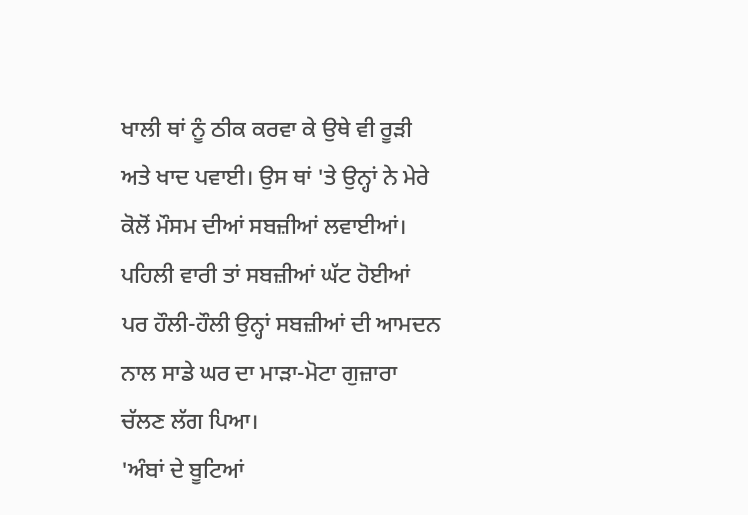ਖਾਲੀ ਥਾਂ ਨੂੰ ਠੀਕ ਕਰਵਾ ਕੇ ਉਥੇ ਵੀ ਰੂੜੀ ਅਤੇ ਖਾਦ ਪਵਾਈ। ਉਸ ਥਾਂ 'ਤੇ ਉਨ੍ਹਾਂ ਨੇ ਮੇਰੇ ਕੋਲੋਂ ਮੌਸਮ ਦੀਆਂ ਸਬਜ਼ੀਆਂ ਲਵਾਈਆਂ। ਪਹਿਲੀ ਵਾਰੀ ਤਾਂ ਸਬਜ਼ੀਆਂ ਘੱਟ ਹੋਈਆਂ ਪਰ ਹੌਲੀ-ਹੌਲੀ ਉਨ੍ਹਾਂ ਸਬਜ਼ੀਆਂ ਦੀ ਆਮਦਨ ਨਾਲ ਸਾਡੇ ਘਰ ਦਾ ਮਾੜਾ-ਮੋਟਾ ਗੁਜ਼ਾਰਾ ਚੱਲਣ ਲੱਗ ਪਿਆ।
'ਅੰਬਾਂ ਦੇ ਬੂਟਿਆਂ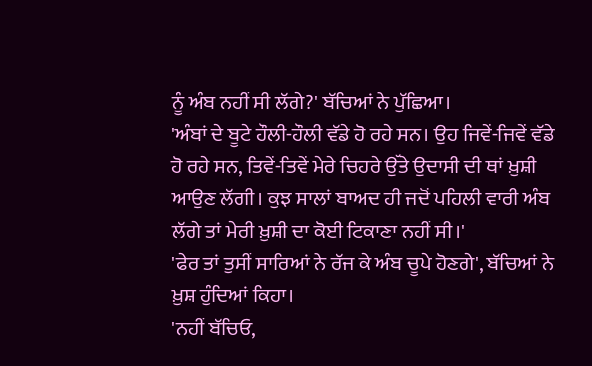ਨੂੰ ਅੰਬ ਨਹੀਂ ਸੀ ਲੱਗੇ?' ਬੱਚਿਆਂ ਨੇ ਪੁੱਛਿਆ।
'ਅੰਬਾਂ ਦੇ ਬੂਟੇ ਹੌਲੀ-ਹੌਲੀ ਵੱਡੇ ਹੋ ਰਹੇ ਸਨ। ਉਹ ਜਿਵੇਂ-ਜਿਵੇਂ ਵੱਡੇ ਹੋ ਰਹੇ ਸਨ, ਤਿਵੇਂ-ਤਿਵੇਂ ਮੇਰੇ ਚਿਹਰੇ ਉੱਤੇ ਉਦਾਸੀ ਦੀ ਥਾਂ ਖ਼ੁਸ਼ੀ ਆਉਣ ਲੱਗੀ। ਕੁਝ ਸਾਲਾਂ ਬਾਅਦ ਹੀ ਜਦੋਂ ਪਹਿਲੀ ਵਾਰੀ ਅੰਬ ਲੱਗੇ ਤਾਂ ਮੇਰੀ ਖ਼ੁਸ਼ੀ ਦਾ ਕੋਈ ਟਿਕਾਣਾ ਨਹੀਂ ਸੀ।'
'ਫੇਰ ਤਾਂ ਤੁਸੀਂ ਸਾਰਿਆਂ ਨੇ ਰੱਜ ਕੇ ਅੰਬ ਚੂਪੇ ਹੋਣਗੇ', ਬੱਚਿਆਂ ਨੇ ਖ਼ੁਸ਼ ਹੁੰਦਿਆਂ ਕਿਹਾ।
'ਨਹੀਂ ਬੱਚਿਓ,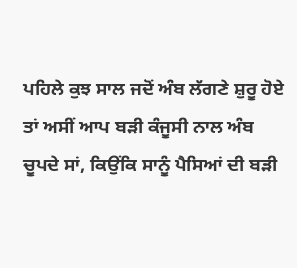ਪਹਿਲੇ ਕੁਝ ਸਾਲ ਜਦੋਂ ਅੰਬ ਲੱਗਣੇ ਸ਼ੁਰੂ ਹੋਏ ਤਾਂ ਅਸੀਂ ਆਪ ਬੜੀ ਕੰਜੂਸੀ ਨਾਲ ਅੰਬ ਚੂਪਦੇ ਸਾਂ, ਕਿਉਂਕਿ ਸਾਨੂੰ ਪੈਸਿਆਂ ਦੀ ਬੜੀ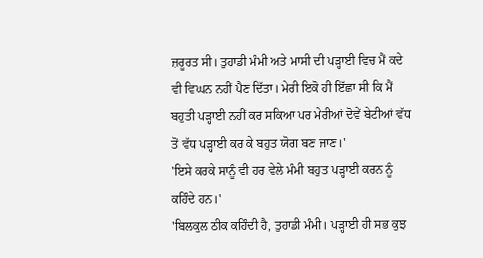ਜ਼ਰੂਰਤ ਸੀ। ਤੁਹਾਡੀ ਮੰਮੀ ਅਤੇ ਮਾਸੀ ਦੀ ਪੜ੍ਹਾਈ ਵਿਚ ਮੈਂ ਕਦੇ ਵੀ ਵਿਘਨ ਨਹੀਂ ਪੈਣ ਦਿੱਤਾ। ਮੇਰੀ ਇਕੋ ਹੀ ਇੱਛਾ ਸੀ ਕਿ ਮੈਂ ਬਹੁਤੀ ਪੜ੍ਹਾਈ ਨਹੀਂ ਕਰ ਸਕਿਆ ਪਰ ਮੇਰੀਆਂ ਦੋਵੇਂ ਬੇਟੀਆਂ ਵੱਧ ਤੋਂ ਵੱਧ ਪੜ੍ਹਾਈ ਕਰ ਕੇ ਬਹੁਤ ਯੋਗ ਬਣ ਜਾਣ।'
'ਇਸੇ ਕਰਕੇ ਸਾਨੂੰ ਵੀ ਹਰ ਵੇਲੇ ਮੰਮੀ ਬਹੁਤ ਪੜ੍ਹਾਈ ਕਰਨ ਨੂੰ ਕਹਿੰਦੇ ਹਨ।'
'ਬਿਲਕੁਲ ਠੀਕ ਕਹਿੰਦੀ ਹੈ, ਤੁਹਾਡੀ ਮੰਮੀ। ਪੜ੍ਹਾਈ ਹੀ ਸਭ ਕੁਝ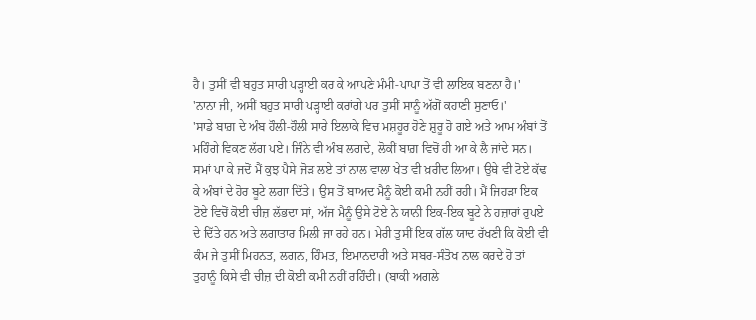ਹੈ। ਤੁਸੀਂ ਵੀ ਬਹੁਤ ਸਾਰੀ ਪੜ੍ਹਾਈ ਕਰ ਕੇ ਆਪਣੇ ਮੰਮੀ-ਪਾਪਾ ਤੋਂ ਵੀ ਲਾਇਕ ਬਣਨਾ ਹੈ।'
'ਨਾਨਾ ਜੀ, ਅਸੀਂ ਬਹੁਤ ਸਾਰੀ ਪੜ੍ਹਾਈ ਕਰਾਂਗੇ ਪਰ ਤੁਸੀਂ ਸਾਨੂੰ ਅੱਗੋਂ ਕਹਾਣੀ ਸੁਣਾਓ।'
'ਸਾਡੇ ਬਾਗ਼ ਦੇ ਅੰਬ ਹੌਲੀ-ਹੌਲੀ ਸਾਰੇ ਇਲਾਕੇ ਵਿਚ ਮਸ਼ਹੂਰ ਹੋਣੇ ਸ਼ੁਰੂ ਹੋ ਗਏ ਅਤੇ ਆਮ ਅੰਬਾਂ ਤੋਂ ਮਹਿੰਗੇ ਵਿਕਣ ਲੱਗ ਪਏ। ਜਿੰਨੇ ਵੀ ਅੰਬ ਲਗਦੇ, ਲੋਕੀਂ ਬਾਗ਼ ਵਿਚੋਂ ਹੀ ਆ ਕੇ ਲੈ ਜਾਂਦੇ ਸਨ। ਸਮਾਂ ਪਾ ਕੇ ਜਦੋਂ ਮੈਂ ਕੁਝ ਪੈਸੇ ਜੋੜ ਲਏ ਤਾਂ ਨਾਲ ਵਾਲਾ ਖੇਤ ਵੀ ਖ਼ਰੀਦ ਲਿਆ। ਉਥੇ ਵੀ ਟੋਏ ਕੱਢ ਕੇ ਅੰਬਾਂ ਦੇ ਹੋਰ ਬੂਟੇ ਲਗਾ ਦਿੱਤੇ। ਉਸ ਤੋਂ ਬਾਅਦ ਮੈਨੂੰ ਕੋਈ ਕਮੀ ਨਹੀਂ ਰਹੀ। ਮੈਂ ਜਿਹੜਾ ਇਕ ਟੋਏ ਵਿਚੋਂ ਕੋਈ ਚੀਜ਼ ਲੱਭਦਾ ਸਾਂ, ਅੱਜ ਮੈਨੂੰ ਉਸੇ ਟੋਏ ਨੇ ਯਾਨੀ ਇਕ-ਇਕ ਬੂਟੇ ਨੇ ਹਜ਼ਾਰਾਂ ਰੁਪਏ ਦੇ ਦਿੱਤੇ ਹਨ ਅਤੇ ਲਗਾਤਾਰ ਮਿਲੀ ਜਾ ਰਹੇ ਹਨ। ਮੇਰੀ ਤੁਸੀਂ ਇਕ ਗੱਲ ਯਾਦ ਰੱਖਣੀ ਕਿ ਕੋਈ ਵੀ ਕੰਮ ਜੇ ਤੁਸੀਂ ਮਿਹਨਤ, ਲਗਨ, ਹਿੰਮਤ, ਇਮਾਨਦਾਰੀ ਅਤੇ ਸਬਰ-ਸੰਤੋਖ ਨਾਲ ਕਰਦੇ ਹੋ ਤਾਂ ਤੁਹਾਨੂੰ ਕਿਸੇ ਵੀ ਚੀਜ਼ ਦੀ ਕੋਈ ਕਮੀ ਨਹੀਂ ਰਹਿੰਦੀ। (ਬਾਕੀ ਅਗਲੇ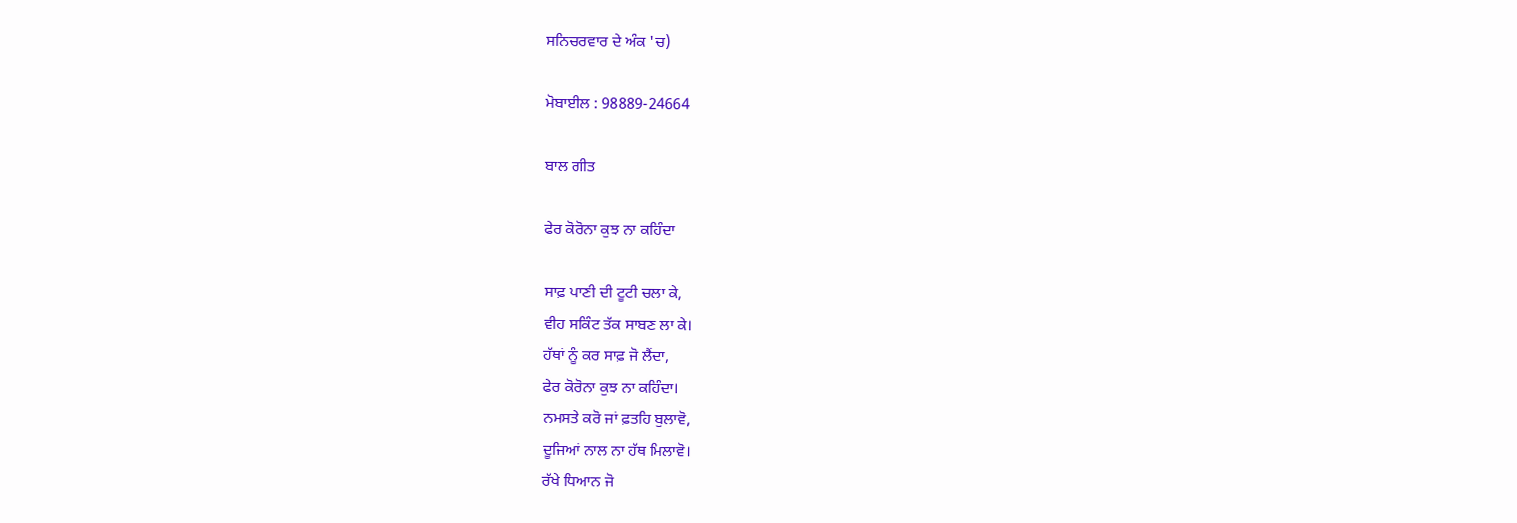ਸਨਿਚਰਵਾਰ ਦੇ ਅੰਕ 'ਚ)

ਮੋਬਾਈਲ : 98889-24664

ਬਾਲ ਗੀਤ

ਫੇਰ ਕੋਰੋਨਾ ਕੁਝ ਨਾ ਕਹਿੰਦਾ

ਸਾਫ਼ ਪਾਣੀ ਦੀ ਟੂਟੀ ਚਲਾ ਕੇ,
ਵੀਹ ਸਕਿੰਟ ਤੱਕ ਸਾਬਣ ਲਾ ਕੇ।
ਹੱਥਾਂ ਨੂੰ ਕਰ ਸਾਫ਼ ਜੋ ਲੈਂਦਾ,
ਫੇਰ ਕੋਰੋਨਾ ਕੁਝ ਨਾ ਕਹਿੰਦਾ।
ਨਮਸਤੇ ਕਰੋ ਜਾਂ ਫ਼ਤਹਿ ਬੁਲਾਵੋ,
ਦੂਜਿਆਂ ਨਾਲ ਨਾ ਹੱਥ ਮਿਲਾਵੋ।
ਰੱਖੇ ਧਿਆਨ ਜੋ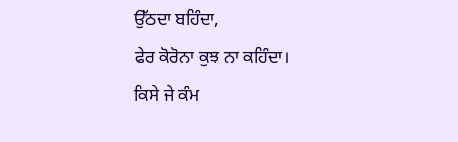ਉੱਠਦਾ ਬਹਿੰਦਾ,
ਫੇਰ ਕੋਰੋਨਾ ਕੁਝ ਨਾ ਕਹਿੰਦਾ।
ਕਿਸੇ ਜੇ ਕੰਮ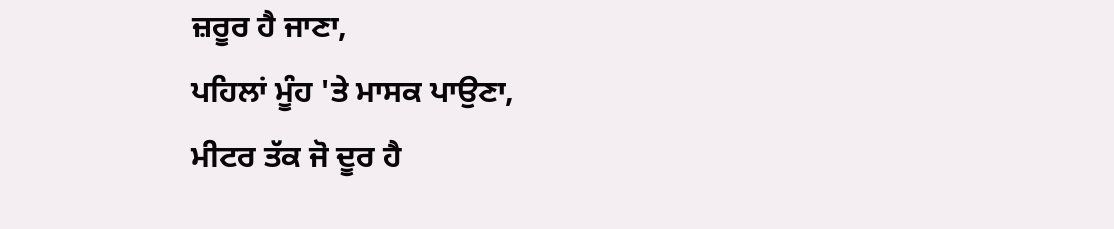ਜ਼ਰੂਰ ਹੈ ਜਾਣਾ,
ਪਹਿਲਾਂ ਮੂੰਹ 'ਤੇ ਮਾਸਕ ਪਾਉਣਾ,
ਮੀਟਰ ਤੱਕ ਜੋ ਦੂਰ ਹੈ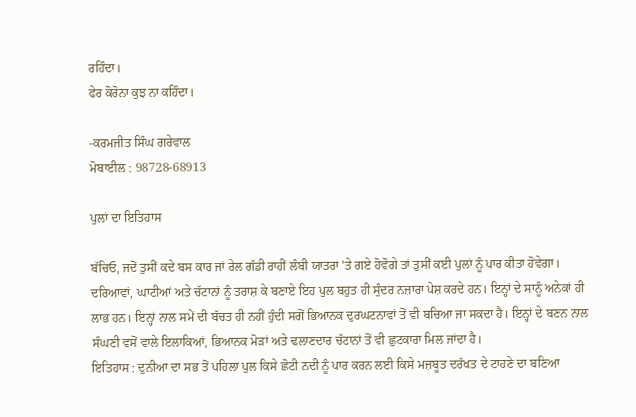ਰਹਿੰਦਾ।
ਫੇਰ ਕੋਰੋਨਾ ਕੁਝ ਨਾ ਕਹਿੰਦਾ।

-ਕਰਮਜੀਤ ਸਿੰਘ ਗਰੇਵਾਲ
ਮੋਬਾਈਲ : 98728-68913

ਪੁਲਾਂ ਦਾ ਇਤਿਹਾਸ

ਬੱਚਿਓ, ਜਦੋਂ ਤੁਸੀਂ ਕਦੇ ਬਸ ਕਾਰ ਜਾਂ ਰੇਲ ਗੱਡੀ ਰਾਹੀਂ ਲੰਬੀ ਯਾਤਰਾ 'ਤੇ ਗਏ ਹੋਵੋਗੇ ਤਾਂ ਤੁਸੀਂ ਕਈ ਪੁਲਾਂ ਨੂੰ ਪਾਰ ਕੀਤਾ ਹੋਵੇਗਾ। ਦਰਿਆਵਾਂ, ਘਾਟੀਆਂ ਅਤੇ ਚੱਟਾਨਾਂ ਨੂੰ ਤਰਾਸ਼ ਕੇ ਬਣਾਏ ਇਹ ਪੁਲ ਬਹੁਤ ਹੀ ਸੁੰਦਰ ਨਜ਼ਾਰਾ ਪੇਸ਼ ਕਰਦੇ ਹਨ। ਇਨ੍ਹਾਂ ਦੇ ਸਾਨੂੰ ਅਨੇਕਾਂ ਹੀ ਲਾਭ ਹਨ। ਇਨ੍ਹਾਂ ਨਾਲ ਸਮੇਂ ਦੀ ਬੱਚਤ ਹੀ ਨਹੀਂ ਹੁੰਦੀ ਸਗੋਂ ਭਿਆਨਕ ਦੁਰਘਟਨਾਵਾਂ ਤੋਂ ਵੀ ਬਚਿਆ ਜਾ ਸਕਦਾ ਹੈ। ਇਨ੍ਹਾਂ ਦੇ ਬਣਨ ਨਾਲ ਸੰਘਣੀ ਵਸੋਂ ਵਾਲੇ ਇਲਾਕਿਆਂ, ਭਿਆਨਕ ਮੋੜਾਂ ਅਤੇ ਢਲਾਣਦਾਰ ਚੱਟਾਨਾਂ ਤੋਂ ਵੀ ਛੁਟਕਾਰਾ ਮਿਲ ਜਾਂਦਾ ਹੈ।
ਇਤਿਹਾਸ : ਦੁਨੀਆ ਦਾ ਸਭ ਤੋਂ ਪਹਿਲਾ ਪੁਲ ਕਿਸੇ ਛੋਟੀ ਨਦੀ ਨੂੰ ਪਾਰ ਕਰਨ ਲਈ ਕਿਸੇ ਮਜ਼ਬੂਤ ਦਰੱਖਤ ਦੇ ਟਾਹਣੇ ਦਾ ਬਣਿਆ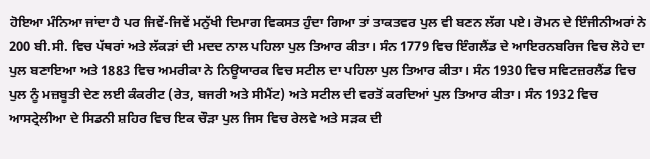ਹੋਇਆ ਮੰਨਿਆ ਜਾਂਦਾ ਹੈ ਪਰ ਜਿਵੇਂ-ਜਿਵੇਂ ਮਨੁੱਖੀ ਦਿਮਾਗ ਵਿਕਸਤ ਹੁੰਦਾ ਗਿਆ ਤਾਂ ਤਾਕਤਵਰ ਪੁਲ ਵੀ ਬਣਨ ਲੱਗ ਪਏ। ਰੋਮਨ ਦੇ ਇੰਜੀਨੀਅਰਾਂ ਨੇ 200 ਬੀ.ਸੀ. ਵਿਚ ਪੱਥਰਾਂ ਅਤੇ ਲੱਕੜਾਂ ਦੀ ਮਦਦ ਨਾਲ ਪਹਿਲਾ ਪੁਲ ਤਿਆਰ ਕੀਤਾ। ਸੰਨ 1779 ਵਿਚ ਇੰਗਲੈਂਡ ਦੇ ਆਇਰਨਬਰਿਜ ਵਿਚ ਲੋਹੇ ਦਾ ਪੁਲ ਬਣਾਇਆ ਅਤੇ 1883 ਵਿਚ ਅਮਰੀਕਾ ਨੇ ਨਿਊਯਾਰਕ ਵਿਚ ਸਟੀਲ ਦਾ ਪਹਿਲਾ ਪੁਲ ਤਿਆਰ ਕੀਤਾ। ਸੰਨ 1930 ਵਿਚ ਸਵਿਟਜ਼ਰਲੈਂਡ ਵਿਚ ਪੁਲ ਨੂੰ ਮਜ਼ਬੂਤੀ ਦੇਣ ਲਈ ਕੰਕਰੀਟ (ਰੇਤ, ਬਜਰੀ ਅਤੇ ਸੀਮੈਂਟ) ਅਤੇ ਸਟੀਲ ਦੀ ਵਰਤੋਂ ਕਰਦਿਆਂ ਪੁਲ ਤਿਆਰ ਕੀਤਾ। ਸੰਨ 1932 ਵਿਚ ਆਸਟ੍ਰੇਲੀਆ ਦੇ ਸਿਡਨੀ ਸ਼ਹਿਰ ਵਿਚ ਇਕ ਚੌੜਾ ਪੁਲ ਜਿਸ ਵਿਚ ਰੇਲਵੇ ਅਤੇ ਸੜਕ ਦੀ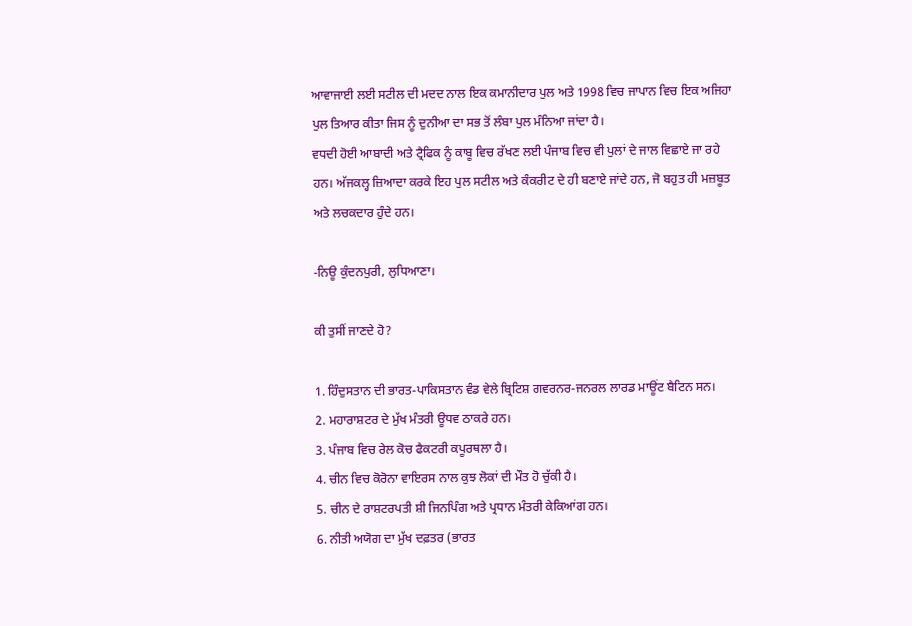ਆਵਾਜਾਈ ਲਈ ਸਟੀਲ ਦੀ ਮਦਦ ਨਾਲ ਇਕ ਕਮਾਨੀਦਾਰ ਪੁਲ ਅਤੇ 1998 ਵਿਚ ਜਾਪਾਨ ਵਿਚ ਇਕ ਅਜਿਹਾ ਪੁਲ ਤਿਆਰ ਕੀਤਾ ਜਿਸ ਨੂੰ ਦੁਨੀਆ ਦਾ ਸਭ ਤੋਂ ਲੰਬਾ ਪੁਲ ਮੰਨਿਆ ਜਾਂਦਾ ਹੈ।
ਵਧਦੀ ਹੋਈ ਆਬਾਦੀ ਅਤੇ ਟ੍ਰੈਫਿਕ ਨੂੰ ਕਾਬੂ ਵਿਚ ਰੱਖਣ ਲਈ ਪੰਜਾਬ ਵਿਚ ਵੀ ਪੁਲਾਂ ਦੇ ਜਾਲ ਵਿਛਾਏ ਜਾ ਰਹੇ ਹਨ। ਅੱਜਕਲ੍ਹ ਜ਼ਿਆਦਾ ਕਰਕੇ ਇਹ ਪੁਲ ਸਟੀਲ ਅਤੇ ਕੰਕਰੀਟ ਦੇ ਹੀ ਬਣਾਏ ਜਾਂਦੇ ਹਨ, ਜੋ ਬਹੁਤ ਹੀ ਮਜ਼ਬੂਤ ਅਤੇ ਲਚਕਦਾਰ ਹੁੰਦੇ ਹਨ।

-ਨਿਊ ਕੁੰਦਨਪੁਰੀ, ਲੁਧਿਆਣਾ।

ਕੀ ਤੁਸੀਂ ਜਾਣਦੇ ਹੋ?

1. ਹਿੰਦੁਸਤਾਨ ਦੀ ਭਾਰਤ-ਪਾਕਿਸਤਾਨ ਵੰਡ ਵੇਲੇ ਬ੍ਰਿਟਿਸ਼ ਗਵਰਨਰ-ਜਨਰਲ ਲਾਰਡ ਮਾਊਂਟ ਬੈਟਿਨ ਸਨ।
2. ਮਹਾਰਾਸ਼ਟਰ ਦੇ ਮੁੱਖ ਮੰਤਰੀ ਊਧਵ ਠਾਕਰੇ ਹਨ।
3. ਪੰਜਾਬ ਵਿਚ ਰੇਲ ਕੋਚ ਫੈਕਟਰੀ ਕਪੂਰਥਲਾ ਹੈ।
4. ਚੀਨ ਵਿਚ ਕੋਰੋਨਾ ਵਾਇਰਸ ਨਾਲ ਕੁਝ ਲੋਕਾਂ ਦੀ ਮੌਤ ਹੋ ਚੁੱਕੀ ਹੈ।
5. ਚੀਨ ਦੇ ਰਾਸ਼ਟਰਪਤੀ ਸ਼ੀ ਜਿਨਪਿੰਗ ਅਤੇ ਪ੍ਰਧਾਨ ਮੰਤਰੀ ਕੇਕਿਆਂਗ ਹਨ।
6. ਨੀਤੀ ਅਯੋਗ ਦਾ ਮੁੱਖ ਦਫ਼ਤਰ (ਭਾਰਤ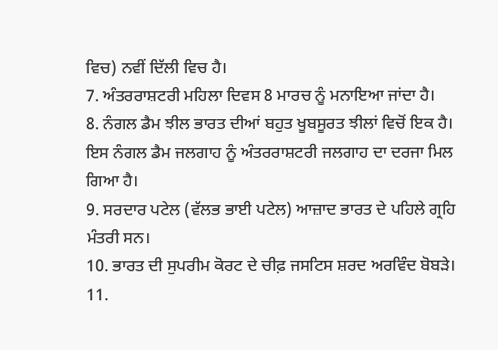ਵਿਚ) ਨਵੀਂ ਦਿੱਲੀ ਵਿਚ ਹੈ।
7. ਅੰਤਰਰਾਸ਼ਟਰੀ ਮਹਿਲਾ ਦਿਵਸ 8 ਮਾਰਚ ਨੂੰ ਮਨਾਇਆ ਜਾਂਦਾ ਹੈ।
8. ਨੰਗਲ ਡੈਮ ਝੀਲ ਭਾਰਤ ਦੀਆਂ ਬਹੁਤ ਖੂਬਸੂਰਤ ਝੀਲਾਂ ਵਿਚੋਂ ਇਕ ਹੈ। ਇਸ ਨੰਗਲ ਡੈਮ ਜਲਗਾਹ ਨੂੰ ਅੰਤਰਰਾਸ਼ਟਰੀ ਜਲਗਾਹ ਦਾ ਦਰਜਾ ਮਿਲ ਗਿਆ ਹੈ।
9. ਸਰਦਾਰ ਪਟੇਲ (ਵੱਲਭ ਭਾਈ ਪਟੇਲ) ਆਜ਼ਾਦ ਭਾਰਤ ਦੇ ਪਹਿਲੇ ਗ੍ਰਹਿ ਮੰਤਰੀ ਸਨ।
10. ਭਾਰਤ ਦੀ ਸੁਪਰੀਮ ਕੋਰਟ ਦੇ ਚੀਫ਼ ਜਸਟਿਸ ਸ਼ਰਦ ਅਰਵਿੰਦ ਬੋਬੜੇ।
11.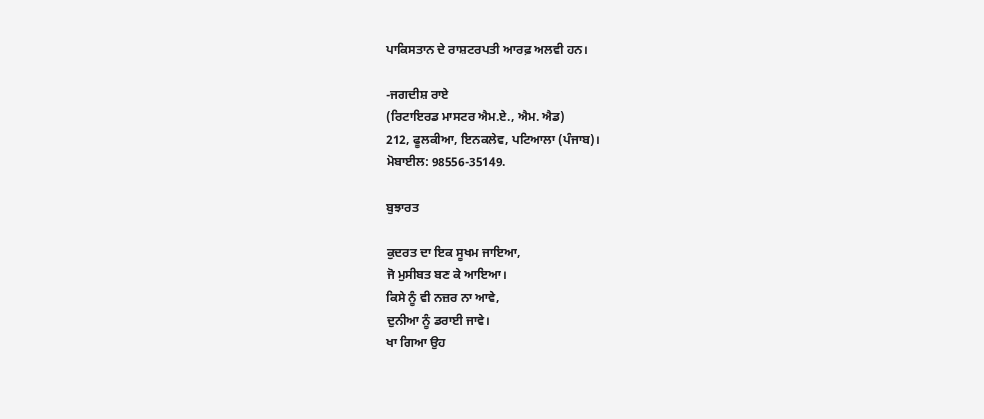ਪਾਕਿਸਤਾਨ ਦੇ ਰਾਸ਼ਟਰਪਤੀ ਆਰਫ਼ ਅਲਵੀ ਹਨ।

-ਜਗਦੀਸ਼ ਰਾਏ
(ਰਿਟਾਇਰਡ ਮਾਸਟਰ ਐਮ.ਏ., ਐਮ. ਐਡ)
212, ਫੂਲਕੀਆ, ਇਨਕਲੇਵ, ਪਟਿਆਲਾ (ਪੰਜਾਬ)।
ਮੋਬਾਈਲ: 98556-35149.

ਬੁਝਾਰਤ

ਕੁਦਰਤ ਦਾ ਇਕ ਸੂਖਮ ਜਾਇਆ,
ਜੋ ਮੁਸੀਬਤ ਬਣ ਕੇ ਆਇਆ।
ਕਿਸੇ ਨੂੰ ਵੀ ਨਜ਼ਰ ਨਾ ਆਵੇ,
ਦੁਨੀਆ ਨੂੰ ਡਰਾਈ ਜਾਵੇ।
ਖਾ ਗਿਆ ਉਹ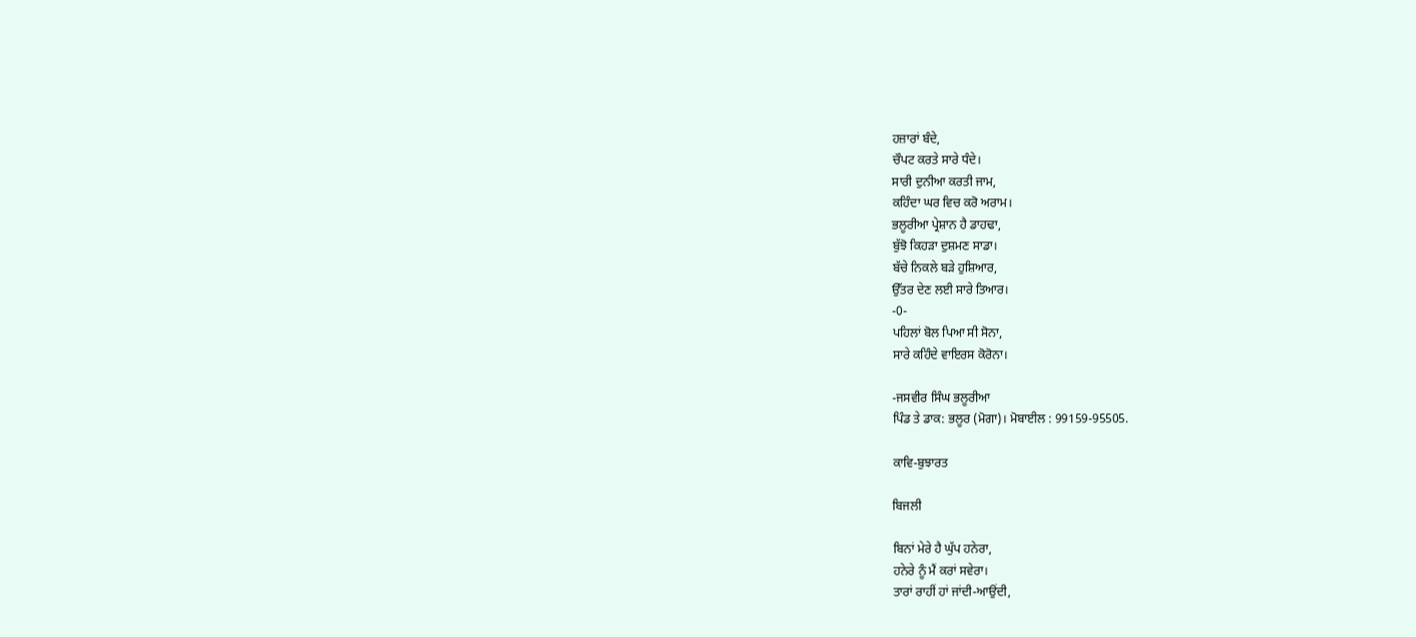ਹਜ਼ਾਰਾਂ ਬੰਦੇ,
ਚੌਪਟ ਕਰਤੇ ਸਾਰੇ ਧੰਦੇ।
ਸਾਰੀ ਦੁਨੀਆ ਕਰਤੀ ਜਾਮ,
ਕਹਿੰਦਾ ਘਰ ਵਿਚ ਕਰੋ ਅਰਾਮ।
ਭਲੂਰੀਆ ਪ੍ਰੇਸ਼ਾਨ ਹੈ ਡਾਹਢਾ,
ਬੁੱਝੋ ਕਿਹੜਾ ਦੁਸ਼ਮਣ ਸਾਡਾ।
ਬੱਚੇ ਨਿਕਲੇ ਬੜੇ ਹੁਸ਼ਿਆਰ,
ਉੱਤਰ ਦੇਣ ਲਈ ਸਾਰੇ ਤਿਆਰ।
-0-
ਪਹਿਲਾਂ ਬੋਲ ਪਿਆ ਸੀ ਸੋਨਾ,
ਸਾਰੇ ਕਹਿੰਦੇ ਵਾਇਰਸ ਕੋਰੋਨਾ।

-ਜਸਵੀਰ ਸਿੰਘ ਭਲੂਰੀਆ
ਪਿੰਡ ਤੇ ਡਾਕ: ਭਲੂਰ (ਮੋਗਾ)। ਮੋਬਾਈਲ : 99159-95505.

ਕਾਵਿ-ਬੁਝਾਰਤ

ਬਿਜਲੀ

ਬਿਨਾਂ ਮੇਰੇ ਹੈ ਘੁੱਪ ਹਨੇਰਾ,
ਹਨੇਰੇ ਨੂੰ ਮੈਂ ਕਰਾਂ ਸਵੇਰਾ।
ਤਾਰਾਂ ਰਾਹੀਂ ਹਾਂ ਜਾਂਦੀ-ਆਉਂਦੀ,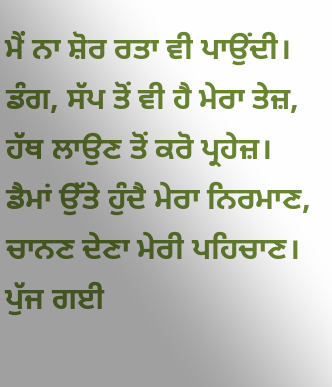ਮੈਂ ਨਾ ਸ਼ੋਰ ਰਤਾ ਵੀ ਪਾਉਂਦੀ।
ਡੰਗ, ਸੱਪ ਤੋਂ ਵੀ ਹੈ ਮੇਰਾ ਤੇਜ਼,
ਹੱਥ ਲਾਉਣ ਤੋਂ ਕਰੋ ਪ੍ਰਹੇਜ਼।
ਡੈਮਾਂ ਉੱਤੇ ਹੁੰਦੈ ਮੇਰਾ ਨਿਰਮਾਣ,
ਚਾਨਣ ਦੇਣਾ ਮੇਰੀ ਪਹਿਚਾਣ।
ਪੁੱਜ ਗਈ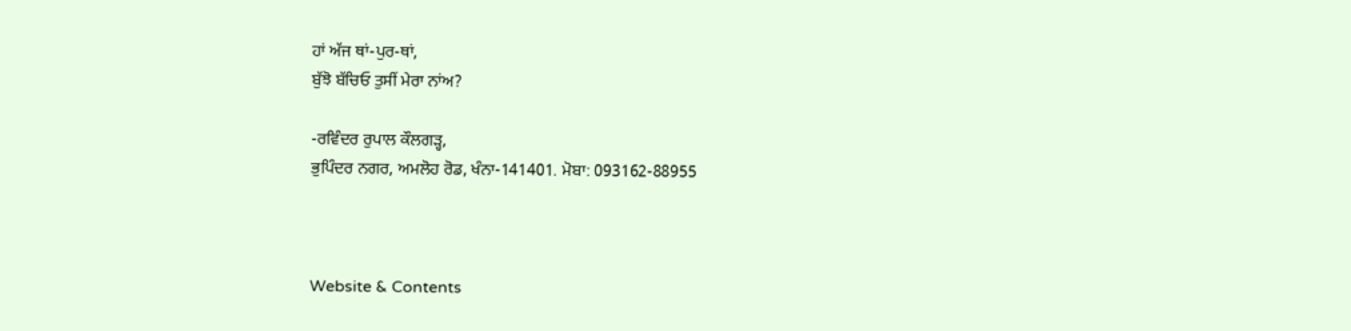ਹਾਂ ਅੱਜ ਥਾਂ-ਪੁਰ-ਥਾਂ,
ਬੁੱਝੋ ਬੱਚਿਓ ਤੁਸੀਂ ਮੇਰਾ ਨਾਂਅ?

-ਰਵਿੰਦਰ ਰੁਪਾਲ ਕੌਲਗੜ੍ਹ,
ਭੁਪਿੰਦਰ ਨਗਰ, ਅਮਲੋਹ ਰੋਡ, ਖੰਨਾ-141401. ਮੋਬਾ: 093162-88955



Website & Contents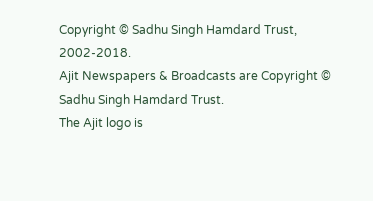Copyright © Sadhu Singh Hamdard Trust, 2002-2018.
Ajit Newspapers & Broadcasts are Copyright © Sadhu Singh Hamdard Trust.
The Ajit logo is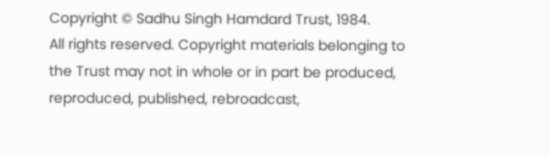Copyright © Sadhu Singh Hamdard Trust, 1984.
All rights reserved. Copyright materials belonging to the Trust may not in whole or in part be produced, reproduced, published, rebroadcast,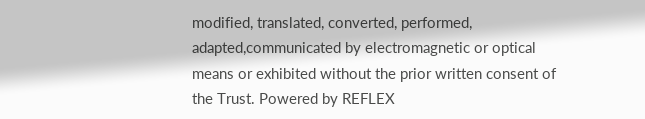modified, translated, converted, performed, adapted,communicated by electromagnetic or optical means or exhibited without the prior written consent of the Trust. Powered by REFLEX